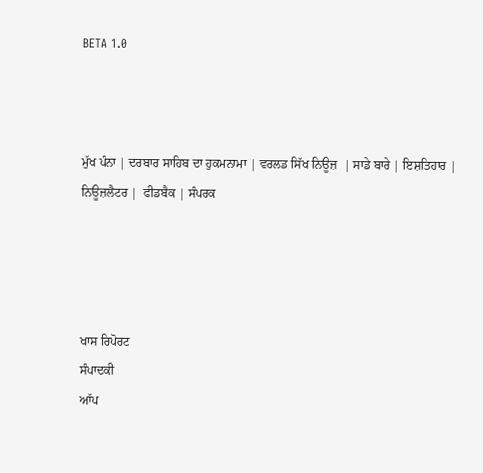BETA 1.0



ਮੁੱਖ ਪੰਨਾ | ਦਰਬਾਰ ਸਾਹਿਬ ਦਾ ਹੁਕਮਨਾਮਾ | ਵਰਲਡ ਸਿੱਖ ਨਿਊਜ਼  | ਸਾਡੇ ਬਾਰੇ | ਇਸ਼ਤਿਹਾਰ | ਨਿਊਜ਼ਲੈਟਰ |  ਫੀਡਬੈਕ | ਸੰਪਰਕ




ਖਾਸ ਰਿਪੋਰਟ
ਸੰਪਾਦਕੀ
ਆੱਪ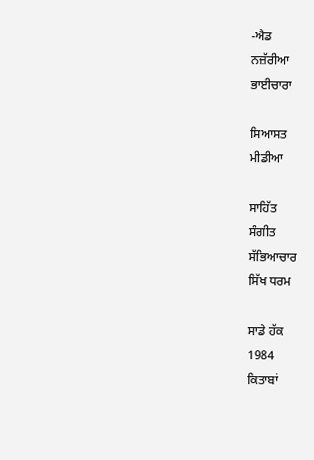-ਐਡ
ਨਜ਼ੱਰੀਆ
ਭਾਈਚਾਰਾ

ਸਿਆਸਤ
ਮੀਡੀਆ

ਸਾਹਿੱਤ
ਸੰਗੀਤ
ਸੱਭਿਆਚਾਰ
ਸਿੱਖ ਧਰਮ

ਸਾਡੇ ਹੱਕ
1984
ਕਿਤਾਬਾਂ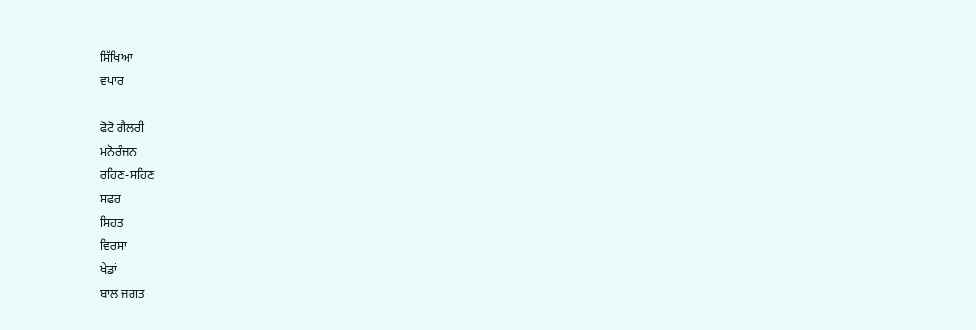ਸਿੱਖਿਆ
ਵਪਾਰ

ਫੋਟੋ ਗੈਲਰੀ
ਮਨੋਰੰਜਨ
ਰਹਿਣ-ਸਹਿਣ
ਸਫਰ
ਸਿਹਤ
ਵਿਰਸਾ
ਖੇਡਾਂ
ਬਾਲ ਜਗਤ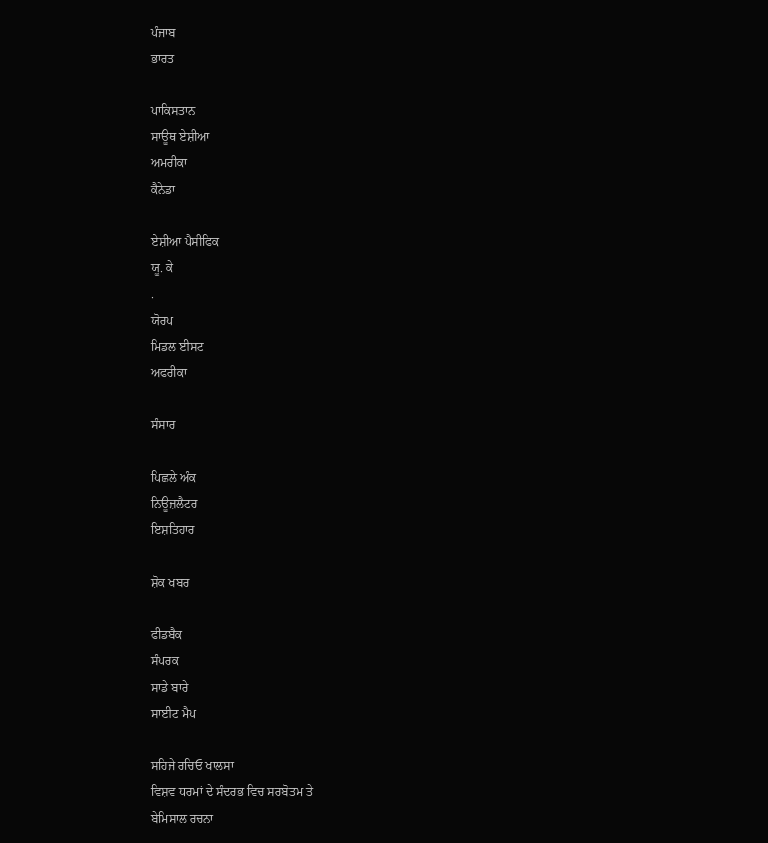ਪੰਜਾਬ
ਭਾਰਤ

ਪਾਕਿਸਤਾਨ
ਸਾਊਥ ਏਸ਼ੀਆ
ਅਮਰੀਕਾ
ਕੈਨੇਡਾ

ਏਸ਼ੀਆ ਪੈਸੀਫਿਕ
ਯੂ. ਕੇ
.
ਯੋਰਪ
ਮਿਡਲ ਈਸਟ
ਅਫਰੀਕਾ

ਸੰਸਾਰ

ਪਿਛਲੇ ਅੰਕ
ਨਿਊਜ਼ਲੈਟਰ
ਇਸ਼ਤਿਹਾਰ

ਸ਼ੋਕ ਖਬਰ

ਫੀਡਬੈਕ
ਸੰਪਰਕ
ਸਾਡੇ ਬਾਰੇ
ਸਾਈਟ ਮੈਪ

ਸਹਿਜੇ ਰਚਿਓ ਖਾਲਸਾ
ਵਿਸ਼ਵ ਧਰਮਾਂ ਦੇ ਸੰਦਰਭ ਵਿਚ ਸਰਬੋਤਮ ਤੇ
ਬੇਮਿਸਾਲ ਰਚਨਾ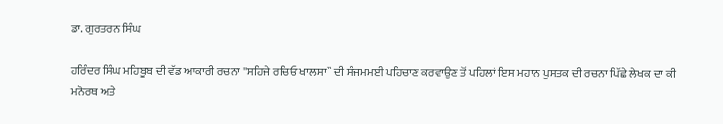ਡਾ. ਗੁਰਤਰਨ ਸਿੰਘ

ਹਰਿੰਦਰ ਸਿੰਘ ਮਹਿਬੂਬ ਦੀ ਵੱਡ ਆਕਾਰੀ ਰਚਨਾ ''ਸਹਿਜੇ ਰਚਿਓ ਖਾਲਸਾ`` ਦੀ ਸੰਜਮਮਈ ਪਹਿਚਾਣ ਕਰਵਾਉਣ ਤੋਂ ਪਹਿਲਾਂ ਇਸ ਮਹਾਨ ਪੁਸਤਕ ਦੀ ਰਚਨਾ ਪਿੱਛੇ ਲੇਖਕ ਦਾ ਕੀ ਮਨੋਰਥ ਅਤੇ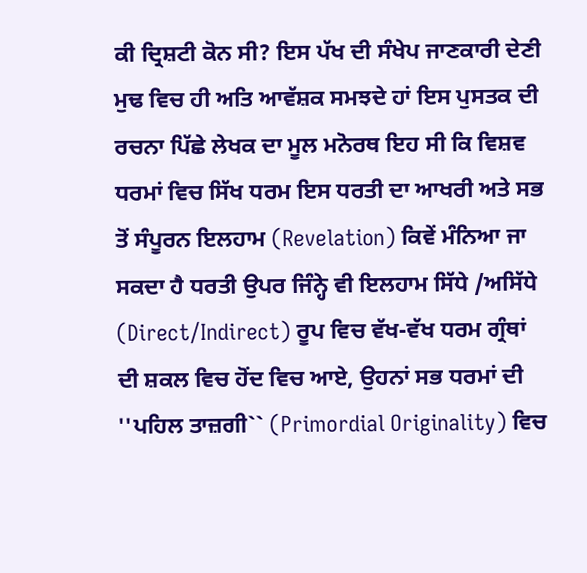ਕੀ ਦ੍ਰਿਸ਼ਟੀ ਕੋਨ ਸੀ? ਇਸ ਪੱਖ ਦੀ ਸੰਖੇਪ ਜਾਣਕਾਰੀ ਦੇਣੀ ਮੁਢ ਵਿਚ ਹੀ ਅਤਿ ਆਵੱਸ਼ਕ ਸਮਝਦੇ ਹਾਂ ਇਸ ਪੁਸਤਕ ਦੀ ਰਚਨਾ ਪਿੱਛੇ ਲੇਖਕ ਦਾ ਮੂਲ ਮਨੋਰਥ ਇਹ ਸੀ ਕਿ ਵਿਸ਼ਵ ਧਰਮਾਂ ਵਿਚ ਸਿੱਖ ਧਰਮ ਇਸ ਧਰਤੀ ਦਾ ਆਖਰੀ ਅਤੇ ਸਭ ਤੋਂ ਸੰਪੂਰਨ ਇਲਹਾਮ (Revelation) ਕਿਵੇਂ ਮੰਨਿਆ ਜਾ ਸਕਦਾ ਹੈ ਧਰਤੀ ਉਪਰ ਜਿੰਨ੍ਹੇ ਵੀ ਇਲਹਾਮ ਸਿੱਧੇ /ਅਸਿੱਧੇ (Direct/Indirect) ਰੂਪ ਵਿਚ ਵੱਖ-ਵੱਖ ਧਰਮ ਗ੍ਰੰਥਾਂ ਦੀ ਸ਼ਕਲ ਵਿਚ ਹੋਂਦ ਵਿਚ ਆਏ, ਉਹਨਾਂ ਸਭ ਧਰਮਾਂ ਦੀ ''ਪਹਿਲ ਤਾਜ਼ਗੀ`` (Primordial Originality) ਵਿਚ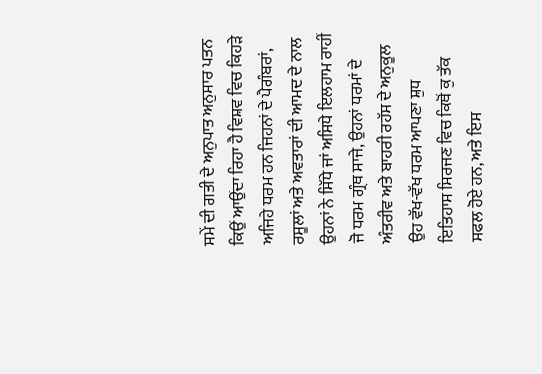ਸਮੇਂ ਦੀ ਗਤੀ ਦੇ ਅਨੁਪਾਤ ਅਨੁਸਾਰ ਪਤਨ ਕਿਉਂ ਆਉਂਦਾ ਰਿਹਾ ਹੈ ਵਿਸ਼ਵ ਵਿਚ ਕਿਹੜੇ ਅਜਿਹੇ ਧਰਮ ਹਨ ਜਿਹਨਾਂ ਦੇ ਪੈਗੰਬਰਾਂ, ਰਸੂਲਾਂ ਅਤੇ ਅਵਤਾਰਾਂ ਦੀ ਆਮਦ ਦੇ ਨਾਲ ਉਹਨਾਂ ਨੇ ਸਿੱਧੇ ਜਾਂ ਅਸਿਧੇ ਇਲਹਾਮ ਰਾਹੀਂ ਜੋ ਧਰਮ ਗ੍ਰੰਥ ਸਾਜੇ, ਉਹਨਾਂ ਧਰਮਾਂ ਦੇ ਅੰਤਰੀਵ ਅਤੇ ਬਾਹਰੀ ਰਹੱਸ ਦੇ ਅਨੁਕੂਲ ਉਹ ਵੱਖ-ਵੱਖ ਧਰਮ ਆਪਣਾ ਸ਼ੁਧ ਇਤਿਹਾਸ ਸਿਰਜਣ ਵਿਚ ਕਿਥੋਂ ਕੁ ਤੱਕ ਸਫਲ ਹੋਏ ਹਨ, ਅਤੇ ਇਸ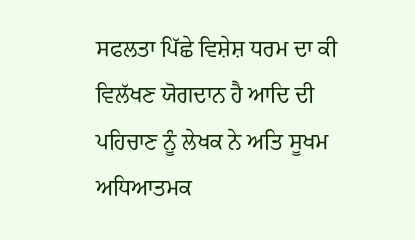ਸਫਲਤਾ ਪਿੱਛੇ ਵਿਸ਼ੇਸ਼ ਧਰਮ ਦਾ ਕੀ ਵਿਲੱਖਣ ਯੋਗਦਾਨ ਹੈ ਆਦਿ ਦੀ ਪਹਿਚਾਣ ਨੂੰ ਲੇਖਕ ਨੇ ਅਤਿ ਸੂਖਮ ਅਧਿਆਤਮਕ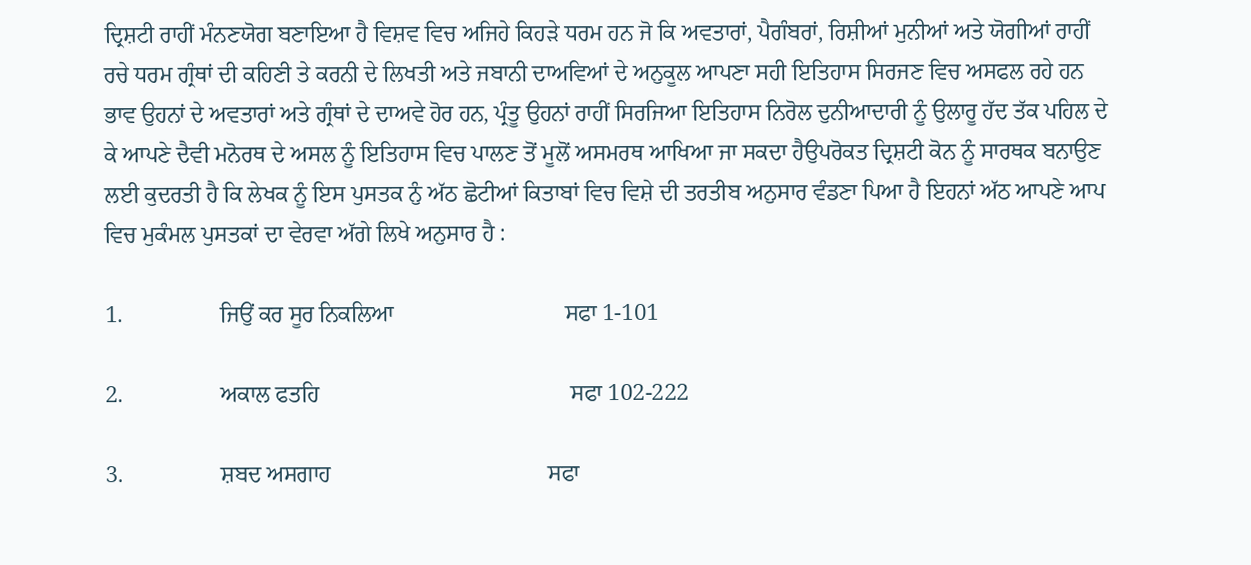ਦ੍ਰਿਸ਼ਟੀ ਰਾਹੀਂ ਮੰਨਣਯੋਗ ਬਣਾਇਆ ਹੈ ਵਿਸ਼ਵ ਵਿਚ ਅਜਿਹੇ ਕਿਹੜੇ ਧਰਮ ਹਨ ਜੋ ਕਿ ਅਵਤਾਰਾਂ, ਪੈਗੰਬਰਾਂ, ਰਿਸ਼ੀਆਂ ਮੁਨੀਆਂ ਅਤੇ ਯੋਗੀਆਂ ਰਾਹੀਂ ਰਚੇ ਧਰਮ ਗ੍ਰੰਥਾਂ ਦੀ ਕਹਿਣੀ ਤੇ ਕਰਨੀ ਦੇ ਲਿਖਤੀ ਅਤੇ ਜਬਾਨੀ ਦਾਅਵਿਆਂ ਦੇ ਅਨੁਕੂਲ ਆਪਣਾ ਸਹੀ ਇਤਿਹਾਸ ਸਿਰਜਣ ਵਿਚ ਅਸਫਲ ਰਹੇ ਹਨ ਭਾਵ ਉਹਨਾਂ ਦੇ ਅਵਤਾਰਾਂ ਅਤੇ ਗ੍ਰੰਥਾਂ ਦੇ ਦਾਅਵੇ ਹੋਰ ਹਨ, ਪ੍ਰੰਤੂ ਉਹਨਾਂ ਰਾਹੀਂ ਸਿਰਜਿਆ ਇਤਿਹਾਸ ਨਿਰੋਲ ਦੁਨੀਆਦਾਰੀ ਨੂੰ ਉਲਾਰੂ ਹੱਦ ਤੱਕ ਪਹਿਲ ਦੇ ਕੇ ਆਪਣੇ ਦੈਵੀ ਮਨੋਰਥ ਦੇ ਅਸਲ ਨੂੰ ਇਤਿਹਾਸ ਵਿਚ ਪਾਲਣ ਤੋਂ ਮੂਲੋਂ ਅਸਮਰਥ ਆਖਿਆ ਜਾ ਸਕਦਾ ਹੈਉਪਰੋਕਤ ਦ੍ਰਿਸ਼ਟੀ ਕੋਨ ਨੂੰ ਸਾਰਥਕ ਬਨਾਉਣ ਲਈ ਕੁਦਰਤੀ ਹੈ ਕਿ ਲੇਖਕ ਨੂੰ ਇਸ ਪੁਸਤਕ ਨੁੰ ਅੱਠ ਛੋਟੀਆਂ ਕਿਤਾਬਾਂ ਵਿਚ ਵਿਸ਼ੇ ਦੀ ਤਰਤੀਬ ਅਨੁਸਾਰ ਵੰਡਣਾ ਪਿਆ ਹੈ ਇਹਨਾਂ ਅੱਠ ਆਪਣੇ ਆਪ ਵਿਚ ਮੁਕੰਮਲ ਪੁਸਤਕਾਂ ਦਾ ਵੇਰਵਾ ਅੱਗੇ ਲਿਖੇ ਅਨੁਸਾਰ ਹੈ :

1.                 ਜਿਉਂ ਕਰ ਸੂਰ ਨਿਕਲਿਆ                              ਸਫਾ 1-101

2.                 ਅਕਾਲ ਫਤਹਿ                                            ਸਫਾ 102-222

3.                 ਸ਼ਬਦ ਅਸਗਾਹ                                      ਸਫਾ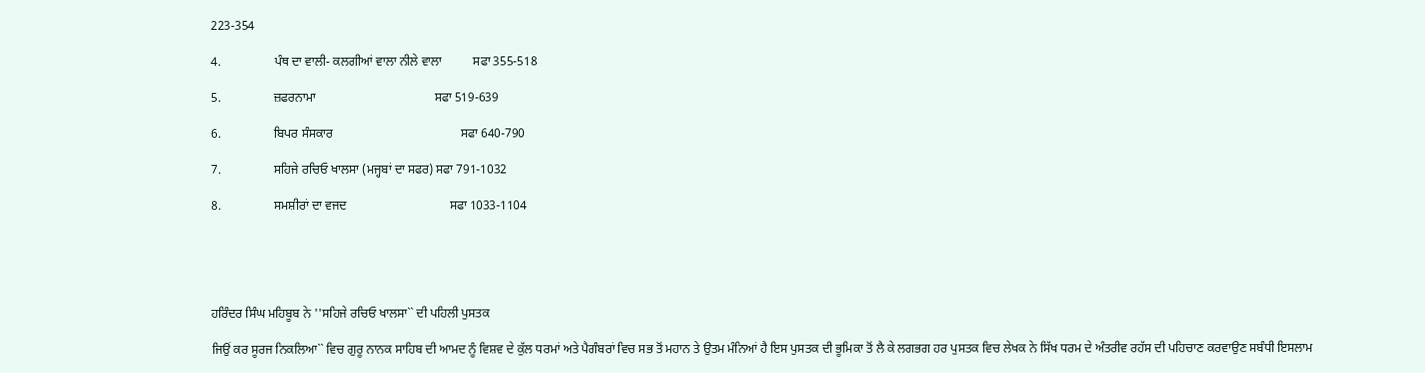223-354

4.                 ਪੰਥ ਦਾ ਵਾਲੀ- ਕਲਗੀਆਂ ਵਾਲਾ ਨੀਲੇ ਵਾਲਾ          ਸਫਾ 355-518

5.                 ਜ਼ਫਰਨਾਮਾ                                      ਸਫਾ 519-639

6.                 ਬਿਪਰ ਸੰਸਕਾਰ                                         ਸਫਾ 640-790

7.                 ਸਹਿਜੇ ਰਚਿਓ ਖਾਲਸਾ (ਮਜ੍ਹਬਾਂ ਦਾ ਸਫਰ) ਸਫਾ 791-1032

8.                 ਸਮਸ਼ੀਰਾਂ ਦਾ ਵਜਦ                                 ਸਫਾ 1033-1104





ਹਰਿੰਦਰ ਸਿੰਘ ਮਹਿਬੂਬ ਨੇ ''ਸਹਿਜੇ ਰਚਿਓ ਖਾਲਸਾ`` ਦੀ ਪਹਿਲੀ ਪੁਸਤਕ

ਜਿਉਂ ਕਰ ਸੂਰਜ ਨਿਕਲਿਆ`` ਵਿਚ ਗੁਰੂ ਨਾਨਕ ਸਾਹਿਬ ਦੀ ਆਮਦ ਨੂੰ ਵਿਸ਼ਵ ਦੇ ਕੁੱਲ ਧਰਮਾਂ ਅਤੇ ਪੈਗੰਬਰਾਂ ਵਿਚ ਸਭ ਤੋਂ ਮਹਾਨ ਤੇ ਉਤਮ ਮੰਨਿਆਂ ਹੈ ਇਸ ਪੁਸਤਕ ਦੀ ਭੂਮਿਕਾ ਤੋਂ ਲੈ ਕੇ ਲਗਭਗ ਹਰ ਪੁਸਤਕ ਵਿਚ ਲੇਖਕ ਨੇ ਸਿੱਖ ਧਰਮ ਦੇ ਅੰਤਰੀਵ ਰਹੱਸ ਦੀ ਪਹਿਚਾਣ ਕਰਵਾਉਣ ਸਬੰਧੀ ਇਸਲਾਮ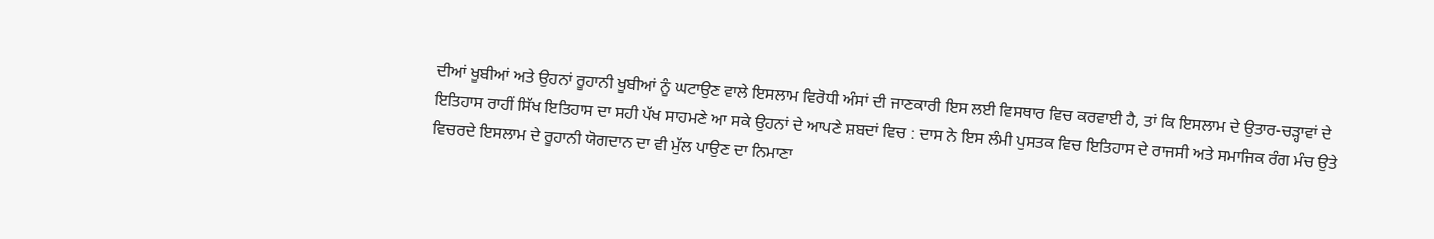ਦੀਆਂ ਖੂਬੀਆਂ ਅਤੇ ਉਹਨਾਂ ਰੂਹਾਨੀ ਖੂਬੀਆਂ ਨੂੰ ਘਟਾਉਣ ਵਾਲੇ ਇਸਲਾਮ ਵਿਰੋਧੀ ਅੰਸਾਂ ਦੀ ਜਾਣਕਾਰੀ ਇਸ ਲਈ ਵਿਸਥਾਰ ਵਿਚ ਕਰਵਾਈ ਹੈ, ਤਾਂ ਕਿ ਇਸਲਾਮ ਦੇ ਉਤਾਰ-ਚੜ੍ਹਾਵਾਂ ਦੇ ਇਤਿਹਾਸ ਰਾਹੀਂ ਸਿੱਖ ਇਤਿਹਾਸ ਦਾ ਸਹੀ ਪੱਖ ਸਾਹਮਣੇ ਆ ਸਕੇ ਉਹਨਾਂ ਦੇ ਆਪਣੇ ਸ਼ਬਦਾਂ ਵਿਚ : ਦਾਸ ਨੇ ਇਸ ਲੰਮੀ ਪੁਸਤਕ ਵਿਚ ਇਤਿਹਾਸ ਦੇ ਰਾਜਸੀ ਅਤੇ ਸਮਾਜਿਕ ਰੰਗ ਮੰਚ ਉਤੇ ਵਿਚਰਦੇ ਇਸਲਾਮ ਦੇ ਰੂਹਾਨੀ ਯੋਗਦਾਨ ਦਾ ਵੀ ਮੁੱਲ ਪਾਉਣ ਦਾ ਨਿਮਾਣਾ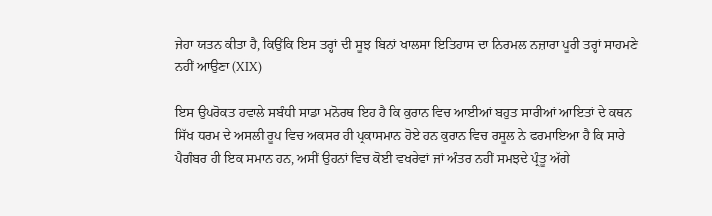ਜੇਹਾ ਯਤਨ ਕੀਤਾ ਹੈ, ਕਿਉਂਕਿ ਇਸ ਤਰ੍ਹਾਂ ਦੀ ਸੂਝ ਬਿਨਾਂ ਖਾਲਸਾ ਇਤਿਹਾਸ ਦਾ ਨਿਰਮਲ ਨਜ਼ਾਰਾ ਪੂਰੀ ਤਰ੍ਹਾਂ ਸਾਹਮਣੇ ਨਹੀਂ ਆਉਣਾ (XIX)

ਇਸ ਉਪਰੋਕਤ ਹਵਾਲੇ ਸਬੰਧੀ ਸਾਡਾ ਮਨੋਰਥ ਇਹ ਹੈ ਕਿ ਕੁਰਾਨ ਵਿਚ ਆਈਆਂ ਬਹੁਤ ਸਾਰੀਆਂ ਆਇਤਾਂ ਦੇ ਕਥਨ ਸਿੱਖ ਧਰਮ ਦੇ ਅਸਲੀ ਰੂਪ ਵਿਚ ਅਕਸਰ ਹੀ ਪ੍ਰਕਾਸਮਾਨ ਹੋਏ ਹਨ ਕੁਰਾਨ ਵਿਚ ਰਸੂਲ ਨੇ ਫਰਮਾਇਆ ਹੈ ਕਿ ਸਾਰੇ ਪੈਗੰਬਰ ਹੀ ਇਕ ਸਮਾਨ ਹਨ, ਅਸੀਂ ਉਹਨਾਂ ਵਿਚ ਕੋਈ ਵਖਰੇਵਾਂ ਜਾਂ ਅੰਤਰ ਨਹੀਂ ਸਮਝਦੇ ਪ੍ਰੰਤੂ ਅੱਗੇ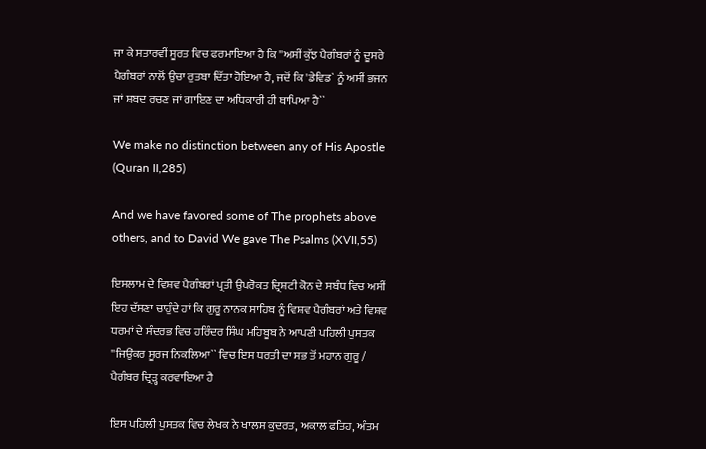ਜਾ ਕੇ ਸਤਾਰਵੀਂ ਸੂਰਤ ਵਿਚ ਫਰਮਾਇਆ ਹੈ ਕਿ ''ਅਸੀਂ ਕੁੱਝ ਪੈਗੰਬਰਾਂ ਨੂੰ ਦੂਸਰੇ ਪੈਗੰਬਰਾਂ ਨਾਲੋਂ ਉਚਾ ਰੁਤਬਾ ਦਿੱਤਾ ਹੋਇਆ ਹੈ, ਜਦੋਂ ਕਿ 'ਡੇਵਿਡ` ਨੂੰ ਅਸੀਂ ਭਜਨ ਜਾਂ ਸ਼ਬਦ ਰਚਣ ਜਾਂ ਗਾਇਣ ਦਾ ਅਧਿਕਾਰੀ ਹੀ ਥਾਪਿਆ ਹੈ``

We make no distinction between any of His Apostle (Quran II,285)

And we have favored some of The prophets above others, and to David We gave The Psalms (XVII,55)

ਇਸਲਾਮ ਦੇ ਵਿਸ਼ਵ ਪੈਗੰਬਰਾਂ ਪ੍ਰਤੀ ਉਪਰੋਕਤ ਦ੍ਰਿਸ਼ਟੀ ਕੋਨ ਦੇ ਸਬੰਧ ਵਿਚ ਅਸੀਂ ਇਹ ਦੱਸਣਾ ਚਾਹੁੰਦੇ ਹਾਂ ਕਿ ਗੁਰੂ ਨਾਨਕ ਸਾਹਿਬ ਨੂੰ ਵਿਸ਼ਵ ਪੈਗੰਬਰਾਂ ਅਤੇ ਵਿਸ਼ਵ ਧਰਮਾਂ ਦੇ ਸੰਦਰਭ ਵਿਚ ਹਰਿੰਦਰ ਸਿੰਘ ਮਹਿਬੂਬ ਨੇ ਆਪਣੀ ਪਹਿਲੀ ਪੁਸਤਕ ''ਜਿਉਂਕਰ ਸੂਰਜ ਨਿਕਲਿਆ`` ਵਿਚ ਇਸ ਧਰਤੀ ਦਾ ਸਭ ਤੋਂ ਮਹਾਨ ਗੁਰੂ / ਪੈਗੰਬਰ ਦ੍ਰਿੜ੍ਹ ਕਰਵਾਇਆ ਹੈ

ਇਸ ਪਹਿਲੀ ਪੁਸਤਕ ਵਿਚ ਲੇਖਕ ਨੇ ਖਾਲਸ ਕੁਦਰਤ, ਅਕਾਲ ਫਤਿਹ, ਅੰਤਮ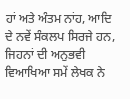ਹਾਂ ਅਤੇ ਅੰਤਮ ਨਾਂਹ, ਆਦਿ ਦੇ ਨਵੇਂ ਸੰਕਲਪ ਸਿਰਜੇ ਹਨ, ਜਿਹਨਾਂ ਦੀ ਅਨੁਭਵੀ ਵਿਆਖਿਆ ਸਮੇਂ ਲੇਖਕ ਨੇ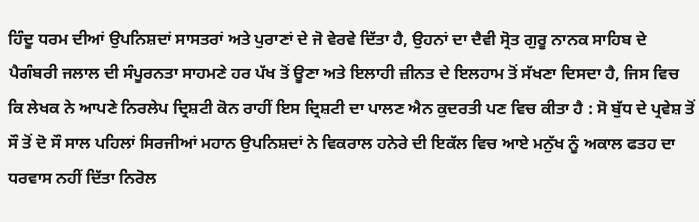ਹਿੰਦੂ ਧਰਮ ਦੀਆਂ ਉਪਨਿਸ਼ਦਾਂ ਸਾਸਤਰਾਂ ਅਤੇ ਪੁਰਾਣਾਂ ਦੇ ਜੋ ਵੇਰਵੇ ਦਿੱਤਾ ਹੈ, ਉਹਨਾਂ ਦਾ ਦੈਵੀ ਸ੍ਰੋਤ ਗੁਰੂ ਨਾਨਕ ਸਾਹਿਬ ਦੇ ਪੈਗੰਬਰੀ ਜਲਾਲ ਦੀ ਸੰਪੂਰਨਤਾ ਸਾਹਮਣੇ ਹਰ ਪੱਖ ਤੋਂ ਊਣਾ ਅਤੇ ਇਲਾਹੀ ਜ਼ੀਨਤ ਦੇ ਇਲਹਾਮ ਤੋਂ ਸੱਖਣਾ ਦਿਸਦਾ ਹੈ, ਜਿਸ ਵਿਚ ਕਿ ਲੇਖਕ ਨੇ ਆਪਣੇ ਨਿਰਲੇਪ ਦ੍ਰਿਸ਼ਟੀ ਕੋਨ ਰਾਹੀਂ ਇਸ ਦ੍ਰਿਸ਼ਟੀ ਦਾ ਪਾਲਣ ਐਨ ਕੁਦਰਤੀ ਪਣ ਵਿਚ ਕੀਤਾ ਹੈ : ਸੋ ਬੁੱਧ ਦੇ ਪ੍ਰਵੇਸ਼ ਤੋਂ ਸੌ ਤੋਂ ਦੋ ਸੌ ਸਾਲ ਪਹਿਲਾਂ ਸਿਰਜੀਆਂ ਮਹਾਨ ਉਪਨਿਸ਼ਦਾਂ ਨੇ ਵਿਕਰਾਲ ਹਨੇਰੇ ਦੀ ਇਕੱਲ ਵਿਚ ਆਏ ਮਨੁੱਖ ਨੂੰ ਅਕਾਲ ਫਤਹ ਦਾ ਧਰਵਾਸ ਨਹੀਂ ਦਿੱਤਾ ਨਿਰੋਲ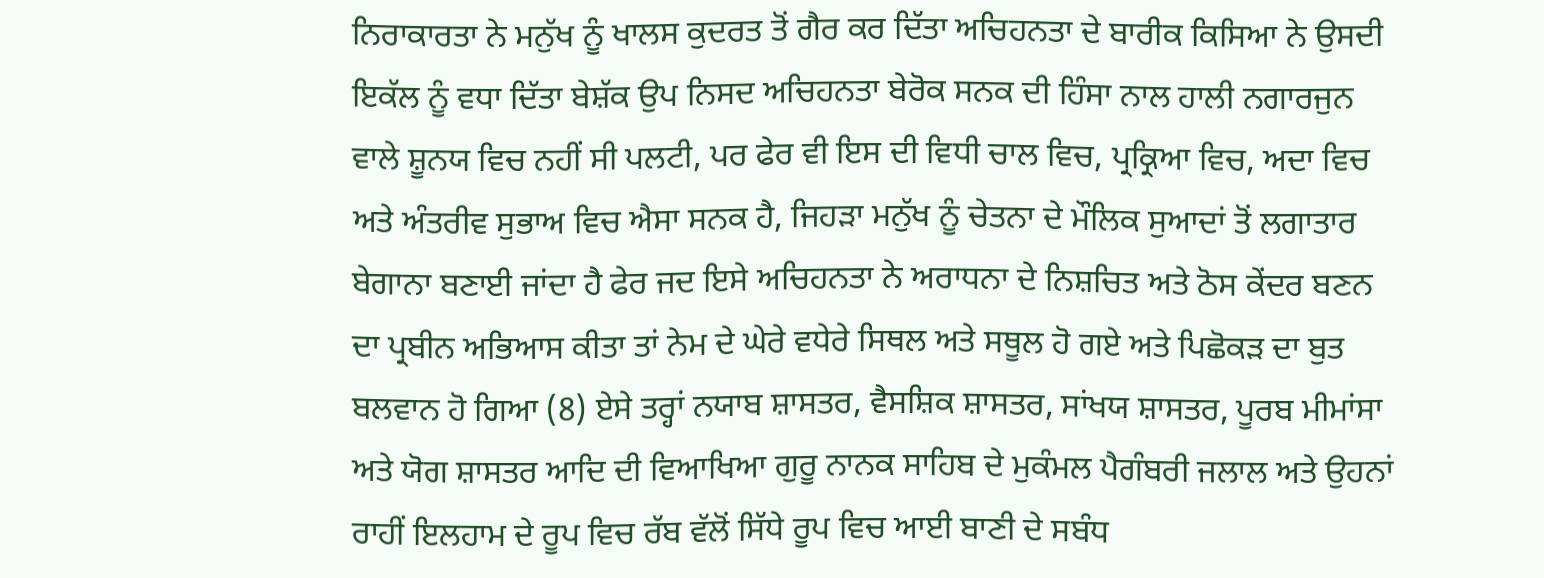ਨਿਰਾਕਾਰਤਾ ਨੇ ਮਨੁੱਖ ਨੂੰ ਖਾਲਸ ਕੁਦਰਤ ਤੋਂ ਗੈਰ ਕਰ ਦਿੱਤਾ ਅਚਿਹਨਤਾ ਦੇ ਬਾਰੀਕ ਕਿਸਿਆ ਨੇ ਉਸਦੀ ਇਕੱਲ ਨੂੰ ਵਧਾ ਦਿੱਤਾ ਬੇਸ਼ੱਕ ਉਪ ਨਿਸਦ ਅਚਿਹਨਤਾ ਬੇਰੋਕ ਸਨਕ ਦੀ ਹਿੰਸਾ ਨਾਲ ਹਾਲੀ ਨਗਾਰਜੁਨ ਵਾਲੇ ਸ਼ੂਨਯ ਵਿਚ ਨਹੀਂ ਸੀ ਪਲਟੀ, ਪਰ ਫੇਰ ਵੀ ਇਸ ਦੀ ਵਿਧੀ ਚਾਲ ਵਿਚ, ਪ੍ਰਕ੍ਰਿਆ ਵਿਚ, ਅਦਾ ਵਿਚ ਅਤੇ ਅੰਤਰੀਵ ਸੁਭਾਅ ਵਿਚ ਐਸਾ ਸਨਕ ਹੈ, ਜਿਹੜਾ ਮਨੁੱਖ ਨੂੰ ਚੇਤਨਾ ਦੇ ਮੌਲਿਕ ਸੁਆਦਾਂ ਤੋਂ ਲਗਾਤਾਰ ਬੇਗਾਨਾ ਬਣਾਈ ਜਾਂਦਾ ਹੈ ਫੇਰ ਜਦ ਇਸੇ ਅਚਿਹਨਤਾ ਨੇ ਅਰਾਧਨਾ ਦੇ ਨਿਸ਼ਚਿਤ ਅਤੇ ਠੋਸ ਕੇਂਦਰ ਬਣਨ ਦਾ ਪ੍ਰਬੀਨ ਅਭਿਆਸ ਕੀਤਾ ਤਾਂ ਨੇਮ ਦੇ ਘੇਰੇ ਵਧੇਰੇ ਸਿਥਲ ਅਤੇ ਸਥੂਲ ਹੋ ਗਏ ਅਤੇ ਪਿਛੋਕੜ ਦਾ ਬੁਤ ਬਲਵਾਨ ਹੋ ਗਿਆ (8) ਏਸੇ ਤਰ੍ਹਾਂ ਨਯਾਬ ਸ਼ਾਸਤਰ, ਵੈਸਸ਼ਿਕ ਸ਼ਾਸਤਰ, ਸਾਂਖਯ ਸ਼ਾਸਤਰ, ਪੂਰਬ ਮੀਮਾਂਸਾ ਅਤੇ ਯੋਗ ਸ਼ਾਸਤਰ ਆਦਿ ਦੀ ਵਿਆਖਿਆ ਗੁਰੂ ਨਾਨਕ ਸਾਹਿਬ ਦੇ ਮੁਕੰਮਲ ਪੈਗੰਬਰੀ ਜਲਾਲ ਅਤੇ ਉਹਨਾਂ ਰਾਹੀਂ ਇਲਹਾਮ ਦੇ ਰੂਪ ਵਿਚ ਰੱਬ ਵੱਲੋਂ ਸਿੱਧੇ ਰੂਪ ਵਿਚ ਆਈ ਬਾਣੀ ਦੇ ਸਬੰਧ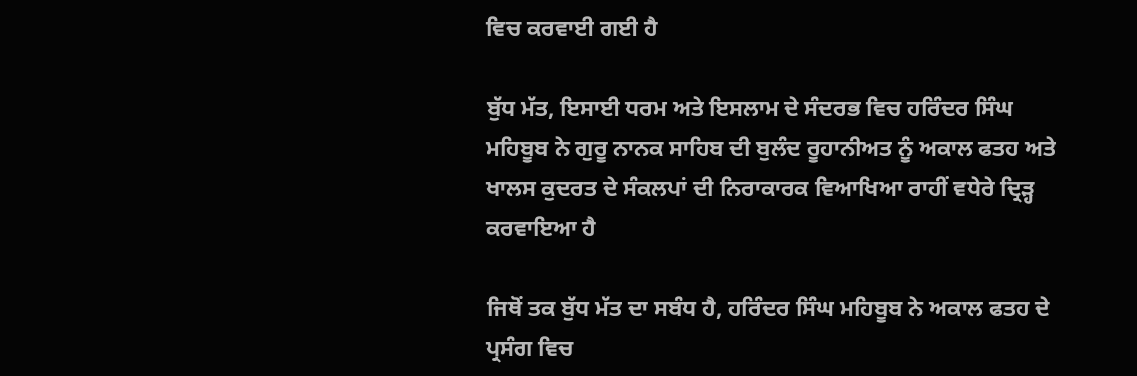ਵਿਚ ਕਰਵਾਈ ਗਈ ਹੈ

ਬੁੱਧ ਮੱਤ, ਇਸਾਈ ਧਰਮ ਅਤੇ ਇਸਲਾਮ ਦੇ ਸੰਦਰਭ ਵਿਚ ਹਰਿੰਦਰ ਸਿੰਘ ਮਹਿਬੂਬ ਨੇ ਗੁਰੂ ਨਾਨਕ ਸਾਹਿਬ ਦੀ ਬੁਲੰਦ ਰੂਹਾਨੀਅਤ ਨੂੰ ਅਕਾਲ ਫਤਹ ਅਤੇ ਖਾਲਸ ਕੁਦਰਤ ਦੇ ਸੰਕਲਪਾਂ ਦੀ ਨਿਰਾਕਾਰਕ ਵਿਆਖਿਆ ਰਾਹੀਂ ਵਧੇਰੇ ਦ੍ਰਿੜ੍ਹ ਕਰਵਾਇਆ ਹੈ

ਜਿਥੋਂ ਤਕ ਬੁੱਧ ਮੱਤ ਦਾ ਸਬੰਧ ਹੈ, ਹਰਿੰਦਰ ਸਿੰਘ ਮਹਿਬੂਬ ਨੇ ਅਕਾਲ ਫਤਹ ਦੇ ਪ੍ਰਸੰਗ ਵਿਚ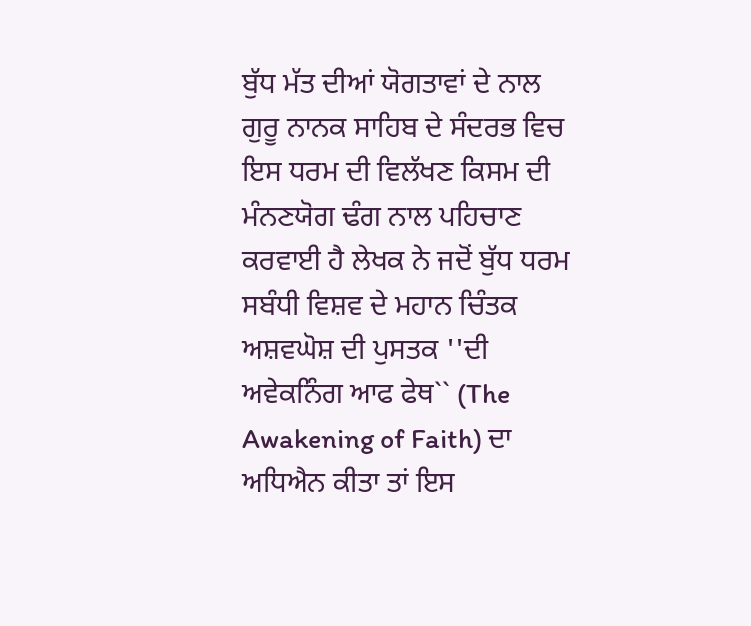ਬੁੱਧ ਮੱਤ ਦੀਆਂ ਯੋਗਤਾਵਾਂ ਦੇ ਨਾਲ ਗੁਰੂ ਨਾਨਕ ਸਾਹਿਬ ਦੇ ਸੰਦਰਭ ਵਿਚ ਇਸ ਧਰਮ ਦੀ ਵਿਲੱਖਣ ਕਿਸਮ ਦੀ ਮੰਨਣਯੋਗ ਢੰਗ ਨਾਲ ਪਹਿਚਾਣ ਕਰਵਾਈ ਹੈ ਲੇਖਕ ਨੇ ਜਦੋਂ ਬੁੱਧ ਧਰਮ ਸਬੰਧੀ ਵਿਸ਼ਵ ਦੇ ਮਹਾਨ ਚਿੰਤਕ ਅਸ਼ਵਘੋਸ਼ ਦੀ ਪੁਸਤਕ ''ਦੀ ਅਵੇਕਨਿੰਗ ਆਫ ਫੇਥ`` (The Awakening of Faith) ਦਾ ਅਧਿਐਨ ਕੀਤਾ ਤਾਂ ਇਸ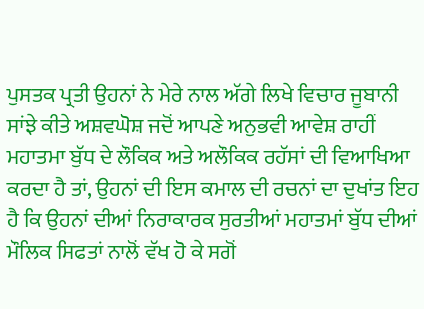ਪੁਸਤਕ ਪ੍ਰਤੀ ਉਹਨਾਂ ਨੇ ਮੇਰੇ ਨਾਲ ਅੱਗੇ ਲਿਖੇ ਵਿਚਾਰ ਜੂਬਾਨੀ ਸਾਂਝੇ ਕੀਤੇ ਅਸ਼ਵਘੋਸ਼ ਜਦੋਂ ਆਪਣੇ ਅਨੁਭਵੀ ਆਵੇਸ਼ ਰਾਹੀਂ ਮਹਾਤਮਾ ਬੁੱਧ ਦੇ ਲੌਕਿਕ ਅਤੇ ਅਲੌਕਿਕ ਰਹੱਸਾਂ ਦੀ ਵਿਆਖਿਆ ਕਰਦਾ ਹੈ ਤਾਂ, ਉਹਨਾਂ ਦੀ ਇਸ ਕਮਾਲ ਦੀ ਰਚਨਾਂ ਦਾ ਦੁਖਾਂਤ ਇਹ ਹੈ ਕਿ ਉਹਨਾਂ ਦੀਆਂ ਨਿਰਾਕਾਰਕ ਸੁਰਤੀਆਂ ਮਹਾਤਮਾਂ ਬੁੱਧ ਦੀਆਂ ਮੌਲਿਕ ਸਿਫਤਾਂ ਨਾਲੋਂ ਵੱਖ ਹੋ ਕੇ ਸਗੋਂ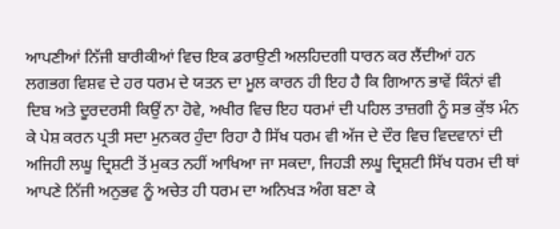ਆਪਣੀਆਂ ਨਿੱਜੀ ਬਾਰੀਕੀਆਂ ਵਿਚ ਇਕ ਡਰਾਉਣੀ ਅਲਹਿਦਗੀ ਧਾਰਨ ਕਰ ਲੈਂਦੀਆਂ ਹਨ ਲਗਭਗ ਵਿਸ਼ਵ ਦੇ ਹਰ ਧਰਮ ਦੇ ਯਤਨ ਦਾ ਮੂਲ ਕਾਰਨ ਹੀ ਇਹ ਹੈ ਕਿ ਗਿਆਨ ਭਾਵੇਂ ਕਿੰਨਾਂ ਵੀ ਦਿਬ ਅਤੇ ਦੂਰਦਰਸੀ ਕਿਉਂ ਨਾ ਹੋਵੇ, ਅਖੀਰ ਵਿਚ ਇਹ ਧਰਮਾਂ ਦੀ ਪਹਿਲ ਤਾਜ਼ਗੀ ਨੂੰ ਸਭ ਕੁੱਝ ਮੰਨ ਕੇ ਪੇਸ਼ ਕਰਨ ਪ੍ਰਤੀ ਸਦਾ ਮੁਨਕਰ ਹੁੰਦਾ ਰਿਹਾ ਹੈ ਸਿੱਖ ਧਰਮ ਵੀ ਅੱਜ ਦੇ ਦੌਰ ਵਿਚ ਵਿਦਵਾਨਾਂ ਦੀ ਅਜਿਹੀ ਲਘੂ ਦ੍ਰਿਸ਼ਟੀ ਤੋਂ ਮੁਕਤ ਨਹੀਂ ਆਖਿਆ ਜਾ ਸਕਦਾ, ਜਿਹੜੀ ਲਘੂ ਦ੍ਰਿਸ਼ਟੀ ਸਿੱਖ ਧਰਮ ਦੀ ਥਾਂ ਆਪਣੇ ਨਿੱਜੀ ਅਨੁਭਵ ਨੂੰ ਅਚੇਤ ਹੀ ਧਰਮ ਦਾ ਅਨਿਖੜ ਅੰਗ ਬਣਾ ਕੇ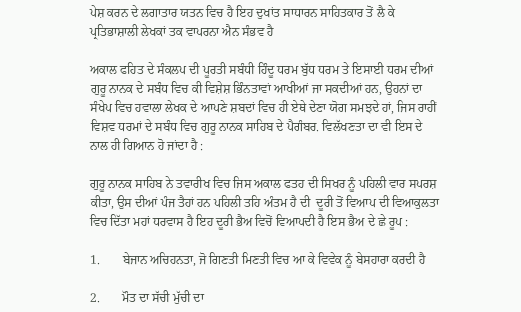ਪੇਸ਼ ਕਰਨ ਦੇ ਲਗਾਤਾਰ ਯਤਨ ਵਿਚ ਹੈ ਇਹ ਦੁਖਾਂਤ ਸਾਧਾਰਨ ਸਾਹਿਤਕਾਰ ਤੋਂ ਲੈ ਕੇ ਪ੍ਰਤਿਭਾਸ਼ਾਲੀ ਲੇਖਕਾਂ ਤਕ ਵਾਪਰਨਾ ਐਨ ਸੰਭਵ ਹੈ

ਅਕਾਲ ਫਹਿਤ ਦੇ ਸੰਕਲਪ ਦੀ ਪੂਰਤੀ ਸਬੰਧੀ ਹਿੰਦੂ ਧਰਮ ਬੁੱਧ ਧਰਮ ਤੇ ਇਸਾਈ ਧਰਮ ਦੀਆਂ ਗੁਰੂ ਨਾਨਕ ਦੇ ਸਬੰਧ ਵਿਚ ਕੀ ਵਿਸ਼ੇਸ਼ ਭਿੰਨਤਾਵਾਂ ਆਖੀਆਂ ਜਾ ਸਕਦੀਆਂ ਹਨ, ਉਹਨਾਂ ਦਾ ਸੰਖੇਪ ਵਿਚ ਹਵਾਲਾ ਲੇਖਕ ਦੇ ਆਪਣੇ ਸ਼ਬਦਾਂ ਵਿਚ ਹੀ ਏਥੇ ਦੇਣਾ ਯੋਗ ਸਮਝਦੇ ਹਾਂ, ਜਿਸ ਰਾਹੀਂ ਵਿਸ਼ਵ ਧਰਮਾਂ ਦੇ ਸਬੰਧ ਵਿਚ ਗੁਰੂ ਨਾਨਕ ਸਾਹਿਬ ਦੇ ਪੈਗੰਬਰ. ਵਿਲੱਖਣਤਾ ਦਾ ਵੀ ਇਸ ਦੇ ਨਾਲ ਹੀ ਗਿਆਨ ਹੋ ਜਾਂਦਾ ਹੈ :

ਗੁਰੂ ਨਾਨਕ ਸਾਹਿਬ ਨੇ ਤਵਾਰੀਖ ਵਿਚ ਜਿਸ ਅਕਾਲ ਫਤਹ ਦੀ ਸਿਖਰ ਨੂੰ ਪਹਿਲੀ ਵਾਰ ਸਪਰਸ਼ ਕੀਤਾ, ਉਸ ਦੀਆਂ ਪੰਜ ਤੈਹਾਂ ਹਨ ਪਹਿਲੀ ਤਹਿ ਅੰਤਮ ਹੈ ਦੀ  ਦੂਰੀ ਤੋਂ ਵਿਆਪ ਦੀ ਵਿਆਕੁਲਤਾ ਵਿਚ ਦਿੱਤਾ ਮਹਾਂ ਧਰਵਾਸ ਹੈ ਇਹ ਦੂਰੀ ਭੈਅ ਵਿਚੋਂ ਵਿਆਪਦੀ ਹੈ ਇਸ ਭੈਅ ਦੇ ਛੇ ਰੂਪ :

1.       ਬੇਜਾਨ ਅਚਿਹਨਤਾ, ਜੋ ਗਿਣਤੀ ਮਿਣਤੀ ਵਿਚ ਆ ਕੇ ਵਿਵੇਕ ਨੂੰ ਬੇਸਹਾਰਾ ਕਰਦੀ ਹੈ

2.       ਮੌਤ ਦਾ ਸੱਚੀ ਮੁੱਚੀ ਦਾ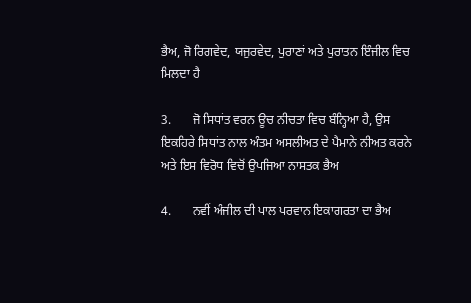ਭੈਅ, ਜੋ ਰਿਗਵੇਦ, ਯਜੁਰਵੇਦ, ਪੁਰਾਣਾਂ ਅਤੇ ਪੁਰਾਤਨ ਇੰਜੀਲ ਵਿਚ ਮਿਲਦਾ ਹੈ

3.       ਜੋ ਸਿਧਾਂਤ ਵਰਨ ਊਚ ਨੀਚਤਾ ਵਿਚ ਬੰਨ੍ਹਿਆ ਹੈ, ਉਸ ਇਕਹਿਰੇ ਸਿਧਾਂਤ ਨਾਲ ਅੰਤਮ ਅਸਲੀਅਤ ਦੇ ਪੈਮਾਨੇ ਨੀਅਤ ਕਰਨੇ ਅਤੇ ਇਸ ਵਿਰੋਧ ਵਿਚੋਂ ਉਪਜਿਆ ਨਾਸਤਕ ਭੈਅ

4.       ਨਵੀਂ ਅੰਜੀਲ ਦੀ ਪਾਲ ਪਰਵਾਨ ਇਕਾਗਰਤਾ ਦਾ ਭੈਅ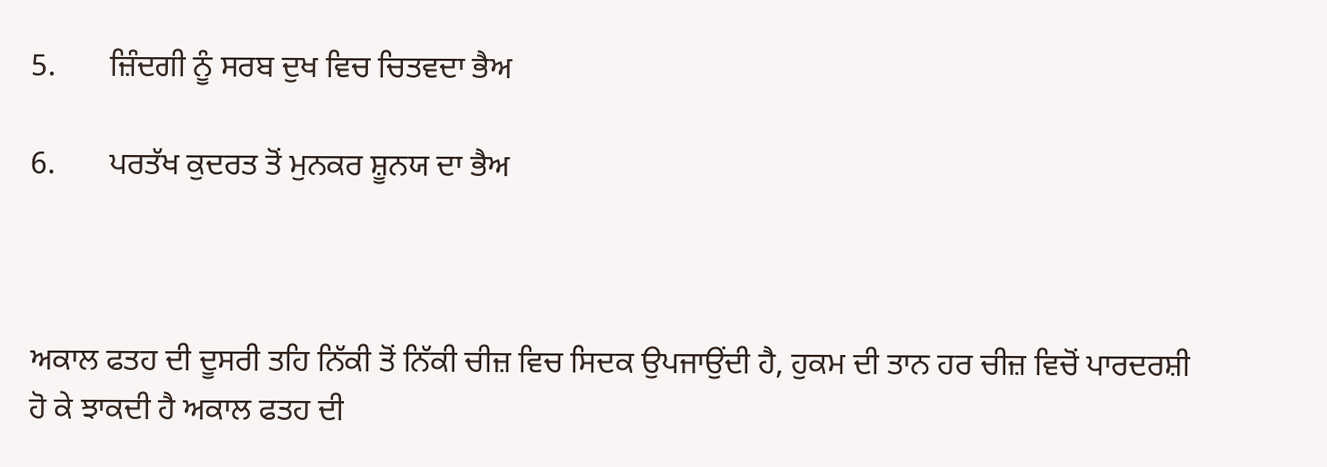5.       ਜ਼ਿੰਦਗੀ ਨੂੰ ਸਰਬ ਦੁਖ ਵਿਚ ਚਿਤਵਦਾ ਭੈਅ

6.       ਪਰਤੱਖ ਕੁਦਰਤ ਤੋਂ ਮੁਨਕਰ ਸ਼ੂਨਯ ਦਾ ਭੈਅ



ਅਕਾਲ ਫਤਹ ਦੀ ਦੂਸਰੀ ਤਹਿ ਨਿੱਕੀ ਤੋਂ ਨਿੱਕੀ ਚੀਜ਼ ਵਿਚ ਸਿਦਕ ਉਪਜਾਉਂਦੀ ਹੈ, ਹੁਕਮ ਦੀ ਤਾਨ ਹਰ ਚੀਜ਼ ਵਿਚੋਂ ਪਾਰਦਰਸ਼ੀ ਹੋ ਕੇ ਝਾਕਦੀ ਹੈ ਅਕਾਲ ਫਤਹ ਦੀ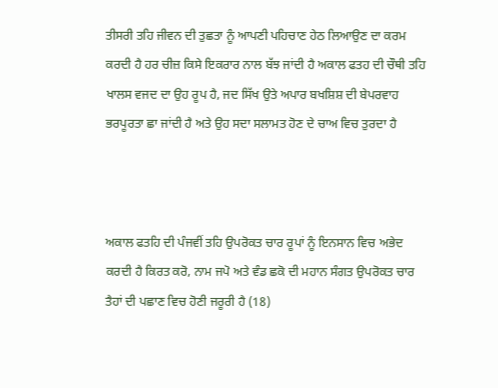ਤੀਸਰੀ ਤਹਿ ਜੀਵਨ ਦੀ ਤੁਛਤਾ ਨੂੰ ਆਪਣੀ ਪਹਿਚਾਣ ਹੇਠ ਲਿਆਉਣ ਦਾ ਕਰਮ ਕਰਦੀ ਹੈ ਹਰ ਚੀਜ਼ ਕਿਸੇ ਇਕਰਾਰ ਨਾਲ ਬੱਝ ਜਾਂਦੀ ਹੈ ਅਕਾਲ ਫਤਹ ਦੀ ਚੌਥੀ ਤਹਿ ਖਾਲਸ ਵਜਦ ਦਾ ਉਹ ਰੂਪ ਹੈ, ਜਦ ਸਿੱਖ ਉਤੇ ਅਪਾਰ ਬਖਸ਼ਿਸ਼ ਦੀ ਬੇਪਰਵਾਹ ਭਰਪੂਰਤਾ ਛਾ ਜਾਂਦੀ ਹੈ ਅਤੇ ਉਹ ਸਦਾ ਸਲਾਮਤ ਹੋਣ ਦੇ ਚਾਅ ਵਿਚ ਤੁਰਦਾ ਹੈ



ਅਕਾਲ ਫਤਹਿ ਦੀ ਪੰਜਵੀਂ ਤਹਿ ਉਪਰੋਕਤ ਚਾਰ ਰੂਪਾਂ ਨੂੰ ਇਨਸਾਨ ਵਿਚ ਅਭੇਦ ਕਰਦੀ ਹੈ ਕਿਰਤ ਕਰੋ, ਨਾਮ ਜਪੋ ਅਤੇ ਵੰਡ ਛਕੋ ਦੀ ਮਹਾਨ ਸੰਗਤ ਉਪਰੋਕਤ ਚਾਰ ਤੈਹਾਂ ਦੀ ਪਛਾਣ ਵਿਚ ਹੋਣੀ ਜਰੂਰੀ ਹੈ (18)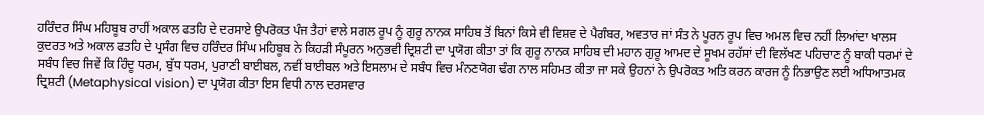ਹਰਿੰਦਰ ਸਿੰਘ ਮਹਿਬੂਬ ਰਾਹੀਂ ਅਕਾਲ ਫਤਹਿ ਦੇ ਦਰਸਾਏ ਉਪਰੋਕਤ ਪੰਜ ਤੈਹਾਂ ਵਾਲੇ ਸਗਲ ਰੂਪ ਨੂੰ ਗੁਰੂ ਨਾਨਕ ਸਾਹਿਬ ਤੋਂ ਬਿਨਾਂ ਕਿਸੇ ਵੀ ਵਿਸ਼ਵ ਦੇ ਪੈਗੰਬਰ, ਅਵਤਾਰ ਜਾਂ ਸੰਤ ਨੇ ਪੂਰਨ ਰੂਪ ਵਿਚ ਅਮਲ ਵਿਚ ਨਹੀਂ ਲਿਆਂਦਾ ਖਾਲਸ ਕੁਦਰਤ ਅਤੇ ਅਕਾਲ ਫਤਹਿ ਦੇ ਪ੍ਰਸੰਗ ਵਿਚ ਹਰਿੰਦਰ ਸਿੰਘ ਮਹਿਬੂਬ ਨੇ ਕਿਹੜੀ ਸੰਪੂਰਨ ਅਨੁਭਵੀ ਦ੍ਰਿਸ਼ਟੀ ਦਾ ਪ੍ਰਯੋਗ ਕੀਤਾ ਤਾਂ ਕਿ ਗੁਰੂ ਨਾਨਕ ਸਾਹਿਬ ਦੀ ਮਹਾਨ ਗੁਰੂ ਆਮਦ ਦੇ ਸੂਖਮ ਰਹੱਸਾਂ ਦੀ ਵਿਲੱਖਣ ਪਹਿਚਾਣ ਨੂੰ ਬਾਕੀ ਧਰਮਾਂ ਦੇ ਸਬੰਧ ਵਿਚ ਜਿਵੇਂ ਕਿ ਹਿੰਦੂ ਧਰਮ, ਬੁੱਧ ਧਰਮ, ਪੁਰਾਣੀ ਬਾਈਬਲ, ਨਵੀਂ ਬਾਈਬਲ ਅਤੇ ਇਸਲਾਮ ਦੇ ਸਬੰਧ ਵਿਚ ਮੰਨਣਯੋਗ ਢੰਗ ਨਾਲ ਸਹਿਮਤ ਕੀਤਾ ਜਾ ਸਕੇ ਉਹਨਾਂ ਨੇ ਉਪਰੋਕਤ ਅਤਿ ਕਰਨ ਕਾਰਜ ਨੂੰ ਨਿਭਾਉਣ ਲਈ ਅਧਿਆਤਮਕ ਦ੍ਰਿਸ਼ਟੀ (Metaphysical vision) ਦਾ ਪ੍ਰਯੋਗ ਕੀਤਾ ਇਸ ਵਿਧੀ ਨਾਲ ਦਰਸਵਾਰ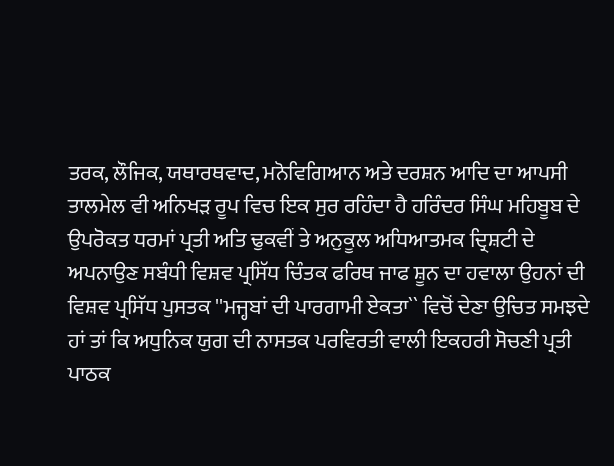ਤਰਕ, ਲੌਜਿਕ, ਯਥਾਰਥਵਾਦ, ਮਨੋਵਿਗਿਆਨ ਅਤੇ ਦਰਸ਼ਨ ਆਦਿ ਦਾ ਆਪਸੀ ਤਾਲਮੇਲ ਵੀ ਅਨਿਖੜ ਰੂਪ ਵਿਚ ਇਕ ਸੁਰ ਰਹਿੰਦਾ ਹੈ ਹਰਿੰਦਰ ਸਿੰਘ ਮਹਿਬੂਬ ਦੇ ਉਪਰੋਕਤ ਧਰਮਾਂ ਪ੍ਰਤੀ ਅਤਿ ਢੁਕਵੀਂ ਤੇ ਅਨੁਕੂਲ ਅਧਿਆਤਮਕ ਦ੍ਰਿਸ਼ਟੀ ਦੇ ਅਪਨਾਉਣ ਸਬੰਧੀ ਵਿਸ਼ਵ ਪ੍ਰਸਿੱਧ ਚਿੰਤਕ ਫਰਿਥ ਜਾਫ ਸ਼ੂਨ ਦਾ ਹਵਾਲਾ ਉਹਨਾਂ ਦੀ ਵਿਸ਼ਵ ਪ੍ਰਸਿੱਧ ਪੁਸਤਕ ''ਮਜ੍ਹਬਾਂ ਦੀ ਪਾਰਗਾਮੀ ਏਕਤਾ`` ਵਿਚੋਂ ਦੇਣਾ ਉਚਿਤ ਸਮਝਦੇ ਹਾਂ ਤਾਂ ਕਿ ਅਧੁਨਿਕ ਯੁਗ ਦੀ ਨਾਸਤਕ ਪਰਵਿਰਤੀ ਵਾਲੀ ਇਕਹਰੀ ਸੋਚਣੀ ਪ੍ਰਤੀ ਪਾਠਕ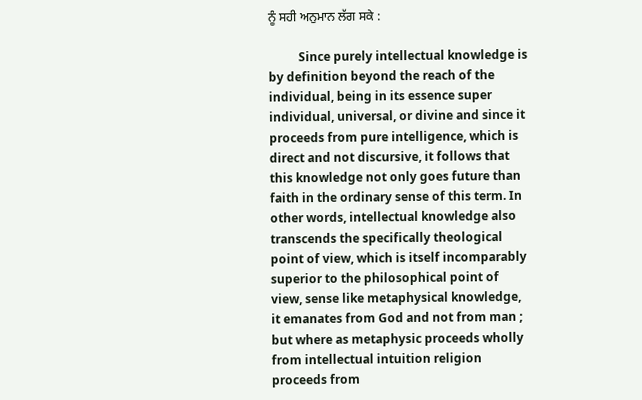ਨੂੰ ਸਹੀ ਅਨੁਮਾਨ ਲੱਗ ਸਕੇ :

          Since purely intellectual knowledge is by definition beyond the reach of the individual, being in its essence super individual, universal, or divine and since it proceeds from pure intelligence, which is direct and not discursive, it follows that this knowledge not only goes future than faith in the ordinary sense of this term. In other words, intellectual knowledge also transcends the specifically theological point of view, which is itself incomparably superior to the philosophical point of view, sense like metaphysical knowledge, it emanates from God and not from man ; but where as metaphysic proceeds wholly from intellectual intuition religion proceeds from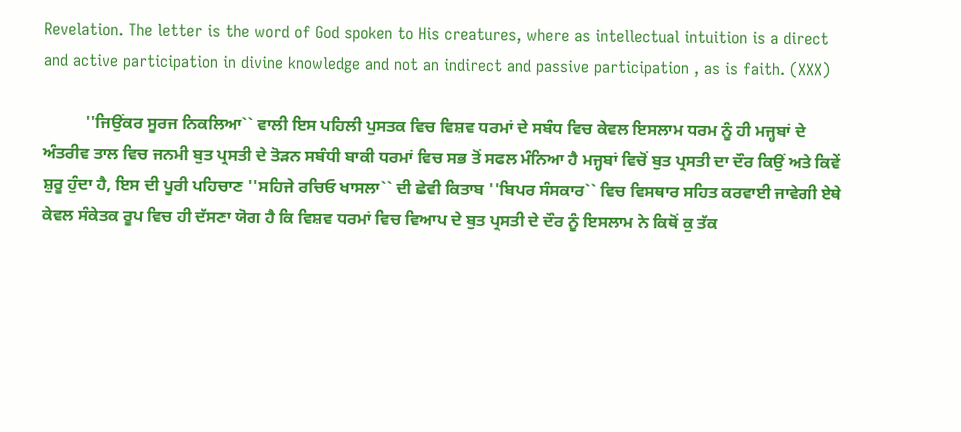Revelation. The letter is the word of God spoken to His creatures, where as intellectual intuition is a direct and active participation in divine knowledge and not an indirect and passive participation , as is faith. (XXX)

          ''ਜਿਉਂਕਰ ਸੂਰਜ ਨਿਕਲਿਆ`` ਵਾਲੀ ਇਸ ਪਹਿਲੀ ਪੁਸਤਕ ਵਿਚ ਵਿਸ਼ਵ ਧਰਮਾਂ ਦੇ ਸਬੰਧ ਵਿਚ ਕੇਵਲ ਇਸਲਾਮ ਧਰਮ ਨੂੰ ਹੀ ਮਜ੍ਹਬਾਂ ਦੇ ਅੰਤਰੀਵ ਤਾਲ ਵਿਚ ਜਨਮੀ ਬੁਤ ਪ੍ਰਸਤੀ ਦੇ ਤੋੜਨ ਸਬੰਧੀ ਬਾਕੀ ਧਰਮਾਂ ਵਿਚ ਸਭ ਤੋਂ ਸਫਲ ਮੰਨਿਆ ਹੈ ਮਜ੍ਹਬਾਂ ਵਿਚੋਂ ਬੁਤ ਪ੍ਰਸਤੀ ਦਾ ਦੌਰ ਕਿਉਂ ਅਤੇ ਕਿਵੇਂ ਸ਼ੁਰੂ ਹੁੰਦਾ ਹੈ, ਇਸ ਦੀ ਪੂਰੀ ਪਹਿਚਾਣ ''ਸਹਿਜੇ ਰਚਿਓ ਖਾਸਲਾ`` ਦੀ ਛੇਵੀ ਕਿਤਾਬ ''ਬਿਪਰ ਸੰਸਕਾਰ`` ਵਿਚ ਵਿਸਥਾਰ ਸਹਿਤ ਕਰਵਾਈ ਜਾਵੇਗੀ ਏਥੇ ਕੇਵਲ ਸੰਕੇਤਕ ਰੂਪ ਵਿਚ ਹੀ ਦੱਸਣਾ ਯੋਗ ਹੈ ਕਿ ਵਿਸ਼ਵ ਧਰਮਾਂ ਵਿਚ ਵਿਆਪ ਦੇ ਬੁਤ ਪ੍ਰਸਤੀ ਦੇ ਦੌਰ ਨੂੰ ਇਸਲਾਮ ਨੇ ਕਿਥੋਂ ਕੁ ਤੱਕ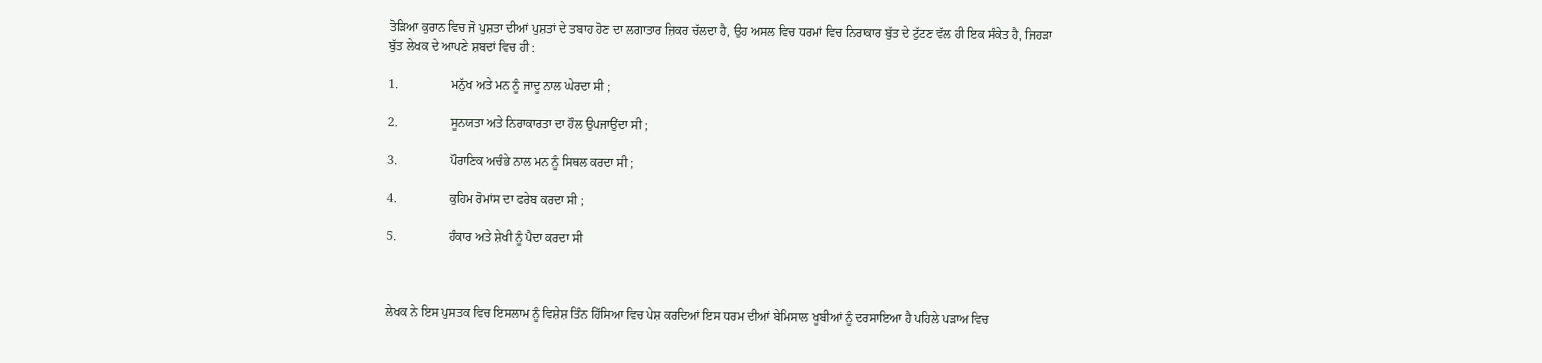ਤੋੜਿਆ ਕੁਰਾਨ ਵਿਚ ਜੋ ਪੁਸ਼ਤਾ ਦੀਆਂ ਪੁਸ਼ਤਾਂ ਦੇ ਤਬਾਹ ਹੋਣ ਦਾ ਲਗਾਤਾਰ ਜ਼ਿਕਰ ਚੱਲਦਾ ਹੈ, ਉਹ ਅਸਲ ਵਿਚ ਧਰਮਾਂ ਵਿਚ ਨਿਰਾਕਾਰ ਬੁੱਤ ਦੇ ਟੁੱਟਣ ਵੱਲ ਹੀ ਇਕ ਸੰਕੇਤ ਹੈ, ਜਿਹੜਾ ਬੁੱਤ ਲੇਖਕ ਦੇ ਆਪਣੇ ਸ਼ਬਦਾਂ ਵਿਚ ਹੀ :

1.                 ਮਨੁੱਖ ਅਤੇ ਮਨ ਨੂੰ ਜਾਦੂ ਨਾਲ ਘੇਰਦਾ ਸੀ ;

2.                 ਸੂਨਯਤਾ ਅਤੇ ਨਿਰਾਕਾਰਤਾ ਦਾ ਹੌਲ ਉਪਜਾਉਂਦਾ ਸੀ ;

3.                 ਪੌਰਾਣਿਕ ਅਚੰਭੇ ਨਾਲ ਮਨ ਨੂੰ ਸਿਥਲ ਕਰਦਾ ਸੀ ;

4.                 ਕੁਹਿਮ ਰੋਮਾਂਸ ਦਾ ਫਰੇਬ ਕਰਦਾ ਸੀ ;

5.                 ਹੰਕਾਰ ਅਤੇ ਸ਼ੇਖੀ ਨੂੰ ਪੈਦਾ ਕਰਦਾ ਸੀ



ਲੇਖਕ ਨੇ ਇਸ ਪੁਸਤਕ ਵਿਚ ਇਸਲਾਮ ਨੂੰ ਵਿਸ਼ੇਸ਼ ਤਿੰਨ ਹਿੱਸਿਆ ਵਿਚ ਪੇਸ਼ ਕਰਦਿਆਂ ਇਸ ਧਰਮ ਦੀਆਂ ਬੇਮਿਸਾਲ ਖੂਬੀਆਂ ਨੂੰ ਦਰਸਾਇਆ ਹੈ ਪਹਿਲੇ ਪੜਾਅ ਵਿਚ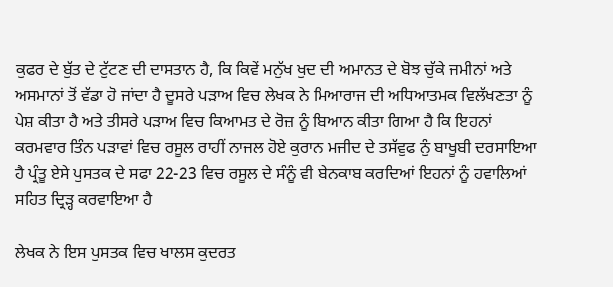ਕੁਫਰ ਦੇ ਬੁੱਤ ਦੇ ਟੁੱਟਣ ਦੀ ਦਾਸਤਾਨ ਹੈ, ਕਿ ਕਿਵੇਂ ਮਨੁੱਖ ਖੁਦ ਦੀ ਅਮਾਨਤ ਦੇ ਬੋਝ ਚੁੱਕੇ ਜਮੀਨਾਂ ਅਤੇ ਅਸਮਾਨਾਂ ਤੋਂ ਵੱਡਾ ਹੋ ਜਾਂਦਾ ਹੈ ਦੂਸਰੇ ਪੜਾਅ ਵਿਚ ਲੇਖਕ ਨੇ ਮਿਆਰਾਜ ਦੀ ਅਧਿਆਤਮਕ ਵਿਲੱਖਣਤਾ ਨੂੰ ਪੇਸ਼ ਕੀਤਾ ਹੈ ਅਤੇ ਤੀਸਰੇ ਪੜਾਅ ਵਿਚ ਕਿਆਮਤ ਦੇ ਰੋਜ਼ ਨੂੰ ਬਿਆਨ ਕੀਤਾ ਗਿਆ ਹੈ ਕਿ ਇਹਨਾਂ ਕਰਮਵਾਰ ਤਿੰਨ ਪੜਾਵਾਂ ਵਿਚ ਰਸੂਲ ਰਾਹੀਂ ਨਾਜਲ ਹੋਏ ਕੁਰਾਨ ਮਜੀਦ ਦੇ ਤਸੱਵੁਫ ਨੁੰ ਬਾਖੂਬੀ ਦਰਸਾਇਆ ਹੈ ਪ੍ਰੰਤੂ ਏਸੇ ਪੁਸਤਕ ਦੇ ਸਫਾ 22-23 ਵਿਚ ਰਸੂਲ ਦੇ ਸੰਨੂੰ ਵੀ ਬੇਨਕਾਬ ਕਰਦਿਆਂ ਇਹਨਾਂ ਨੂੰ ਹਵਾਲਿਆਂ ਸਹਿਤ ਦ੍ਰਿੜ੍ਹ ਕਰਵਾਇਆ ਹੈ

ਲੇਖਕ ਨੇ ਇਸ ਪੁਸਤਕ ਵਿਚ ਖਾਲਸ ਕੁਦਰਤ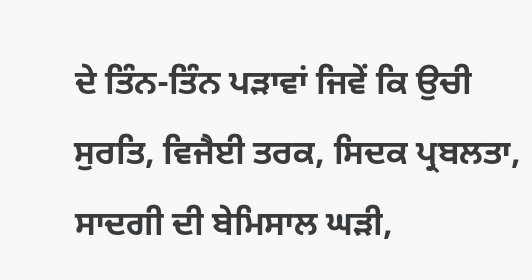ਦੇ ਤਿੰਨ-ਤਿੰਨ ਪੜਾਵਾਂ ਜਿਵੇਂ ਕਿ ਉਚੀ ਸੁਰਤਿ, ਵਿਜੈਈ ਤਰਕ, ਸਿਦਕ ਪ੍ਰਬਲਤਾ, ਸਾਦਗੀ ਦੀ ਬੇਮਿਸਾਲ ਘੜੀ,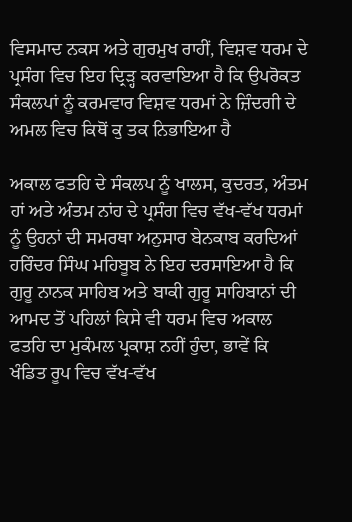ਵਿਸਮਾਦ ਨਕਸ ਅਤੇ ਗੁਰਮੁਖ ਰਾਹੀਂ, ਵਿਸ਼ਵ ਧਰਮ ਦੇ ਪ੍ਰਸੰਗ ਵਿਚ ਇਹ ਦ੍ਰਿੜ੍ਹ ਕਰਵਾਇਆ ਹੈ ਕਿ ਉਪਰੋਕਤ ਸੰਕਲਪਾਂ ਨੂੰ ਕਰਮਵਾਰ ਵਿਸ਼ਵ ਧਰਮਾਂ ਨੇ ਜ਼ਿੰਦਗੀ ਦੇ ਅਮਲ ਵਿਚ ਕਿਥੋਂ ਕੁ ਤਕ ਨਿਭਾਇਆ ਹੈ

ਅਕਾਲ ਫਤਹਿ ਦੇ ਸੰਕਲਪ ਨੂੰ ਖਾਲਸ, ਕੁਦਰਤ, ਅੰਤਮ ਹਾਂ ਅਤੇ ਅੰਤਮ ਨਾਂਹ ਦੇ ਪ੍ਰਸੰਗ ਵਿਚ ਵੱਖ-ਵੱਖ ਧਰਮਾਂ ਨੂੰ ਉਹਨਾਂ ਦੀ ਸਮਰਥਾ ਅਨੁਸਾਰ ਬੇਨਕਾਬ ਕਰਦਿਆਂ ਹਰਿੰਦਰ ਸਿੰਘ ਮਹਿਬੂਬ ਨੇ ਇਹ ਦਰਸਾਇਆ ਹੈ ਕਿ ਗੁਰੂ ਨਾਨਕ ਸਾਹਿਬ ਅਤੇ ਬਾਕੀ ਗੁਰੂ ਸਾਹਿਬਾਨਾਂ ਦੀ ਆਮਦ ਤੋਂ ਪਹਿਲਾਂ ਕਿਸੇ ਵੀ ਧਰਮ ਵਿਚ ਅਕਾਲ ਫਤਹਿ ਦਾ ਮੁਕੰਮਲ ਪ੍ਰਕਾਸ਼ ਨਹੀਂ ਹੁੰਦਾ, ਭਾਵੇਂ ਕਿ ਖੰਡਿਤ ਰੂਪ ਵਿਚ ਵੱਖ-ਵੱਖ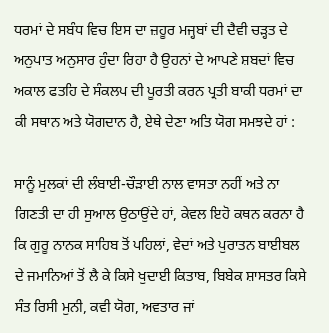ਧਰਮਾਂ ਦੇ ਸਬੰਧ ਵਿਚ ਇਸ ਦਾ ਜ਼ਹੂਰ ਮਜ੍ਹਬਾਂ ਦੀ ਦੈਵੀ ਚੜ੍ਹਤ ਦੇ ਅਨੁਪਾਤ ਅਨੁਸਾਰ ਹੁੰਦਾ ਰਿਹਾ ਹੈ ਉਹਨਾਂ ਦੇ ਆਪਣੇ ਸ਼ਬਦਾਂ ਵਿਚ ਅਕਾਲ ਫਤਹਿ ਦੇ ਸੰਕਲਪ ਦੀ ਪੂਰਤੀ ਕਰਨ ਪ੍ਰਤੀ ਬਾਕੀ ਧਰਮਾਂ ਦਾ ਕੀ ਸਥਾਨ ਅਤੇ ਯੋਗਦਾਨ ਹੈ, ਏਥੇ ਦੇਣਾ ਅਤਿ ਯੋਗ ਸਮਝਦੇ ਹਾਂ :

ਸਾਨੂੰ ਮੁਲਕਾਂ ਦੀ ਲੰਬਾਈ-ਚੌੜਾਈ ਨਾਲ ਵਾਸਤਾ ਨਹੀਂ ਅਤੇ ਨਾ ਗਿਣਤੀ ਦਾ ਹੀ ਸੁਆਲ ਉਠਾਉਂਦੇ ਹਾਂ, ਕੇਵਲ ਇਹੋ ਕਥਨ ਕਰਨਾ ਹੈ ਕਿ ਗੁਰੂ ਨਾਨਕ ਸਾਹਿਬ ਤੋਂ ਪਹਿਲਾਂ, ਵੇਦਾਂ ਅਤੇ ਪੁਰਾਤਨ ਬਾਈਬਲ ਦੇ ਜਮਾਨਿਆਂ ਤੋਂ ਲੈ ਕੇ ਕਿਸੇ ਖੁਦਾਈ ਕਿਤਾਬ, ਬਿਬੇਕ ਸ਼ਾਸਤਰ ਕਿਸੇ ਸੰਤ ਰਿਸੀ ਮੁਨੀ, ਕਵੀ ਯੋਗ, ਅਵਤਾਰ ਜਾਂ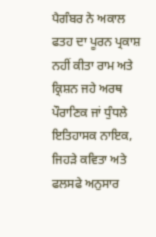ਪੈਗੰਬਰ ਨੇ ਅਕਾਲ ਫਤਹ ਦਾ ਪੂਰਨ ਪ੍ਰਕਾਸ਼ ਨਹੀਂ ਕੀਤਾ ਰਾਮ ਅਤੇ ਕ੍ਰਿਸ਼ਨ ਜਹੇ ਅਰਥ ਪੌਰਾਣਿਕ ਜਾਂ ਧੁੰਧਲੇ ਇਤਿਹਾਸਕ ਨਾਇਕ, ਜਿਹੜੇ ਕਵਿਤਾ ਅਤੇ ਫਲਸਫੇ ਅਨੁਸਾਰ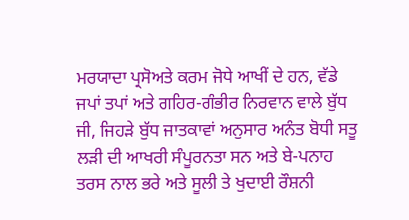ਮਰਯਾਦਾ ਪ੍ਰਸੋਅਤੇ ਕਰਮ ਜੋਧੇ ਆਖੀਂ ਦੇ ਹਨ, ਵੱਡੇ ਜਪਾਂ ਤਪਾਂ ਅਤੇ ਗਹਿਰ-ਗੰਭੀਰ ਨਿਰਵਾਨ ਵਾਲੇ ਬੁੱਧ ਜੀ, ਜਿਹੜੇ ਬੁੱਧ ਜਾਤਕਾਵਾਂ ਅਨੁਸਾਰ ਅਨੰਤ ਬੋਧੀ ਸਤੂ ਲੜੀ ਦੀ ਆਖਰੀ ਸੰਪੂਰਨਤਾ ਸਨ ਅਤੇ ਬੇ-ਪਨਾਹ ਤਰਸ ਨਾਲ ਭਰੇ ਅਤੇ ਸੂਲੀ ਤੇ ਖੁਦਾਈ ਰੌਸ਼ਨੀ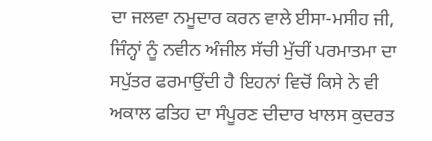ਦਾ ਜਲਵਾ ਨਮੂਦਾਰ ਕਰਨ ਵਾਲੇ ਈਸਾ-ਮਸੀਹ ਜੀ, ਜਿੰਨ੍ਹਾਂ ਨੂੰ ਨਵੀਨ ਅੰਜੀਲ ਸੱਚੀ ਮੁੱਚੀਂ ਪਰਮਾਤਮਾ ਦਾ ਸਪੁੱਤਰ ਫਰਮਾਉਂਦੀ ਹੈ ਇਹਨਾਂ ਵਿਚੋਂ ਕਿਸੇ ਨੇ ਵੀ ਅਕਾਲ ਫਤਿਹ ਦਾ ਸੰਪੂਰਣ ਦੀਦਾਰ ਖਾਲਸ ਕੁਦਰਤ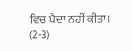ਵਿਚ ਪੈਦਾ ਨਹੀਂ ਕੀਤਾ। (2-3)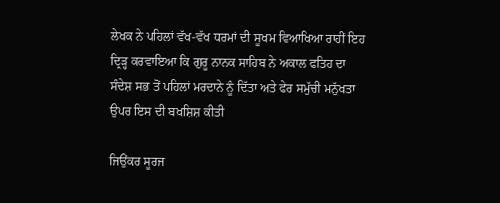ਲੇਖਕ ਨੇ ਪਹਿਲਾਂ ਵੱਖ-ਵੱਖ ਧਰਮਾਂ ਦੀ ਸੂਖਮ ਵਿਆਖਿਆ ਰਾਹੀਂ ਇਹ ਦ੍ਰਿੜ੍ਹ ਕਰਵਾਇਆ ਕਿ ਗੁਰੂ ਨਾਨਕ ਸਾਹਿਬ ਨੇ ਅਕਾਲ ਫਤਿਹ ਦਾ ਸੰਦੇਸ਼ ਸਭ ਤੋਂ ਪਹਿਲਾਂ ਮਰਦਾਨੇ ਨੂੰ ਦਿੱਤਾ ਅਤੇ ਫੇਰ ਸਮੁੱਚੀ ਮਨੁੱਖਤਾ ਉਪਰ ਇਸ ਦੀ ਬਖਸ਼ਿਸ਼ ਕੀਤੀ

ਜਿਉਂਕਰ ਸੂਰਜ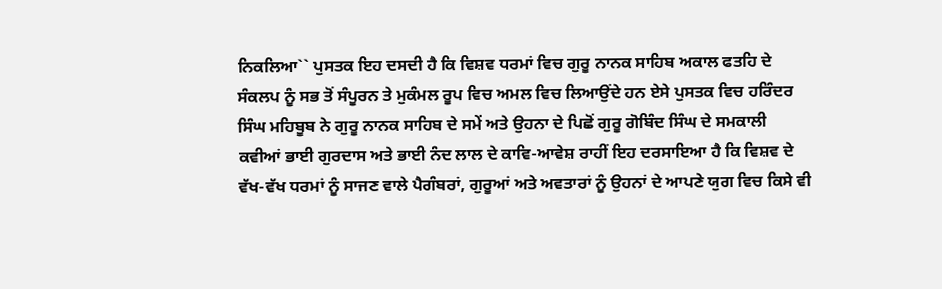ਨਿਕਲਿਆ`` ਪੁਸਤਕ ਇਹ ਦਸਦੀ ਹੈ ਕਿ ਵਿਸ਼ਵ ਧਰਮਾਂ ਵਿਚ ਗੁਰੂ ਨਾਨਕ ਸਾਹਿਬ ਅਕਾਲ ਫਤਹਿ ਦੇ ਸੰਕਲਪ ਨੂੰ ਸਭ ਤੋਂ ਸੰਪੂਰਨ ਤੇ ਮੁਕੰਮਲ ਰੂਪ ਵਿਚ ਅਮਲ ਵਿਚ ਲਿਆਉਂਦੇ ਹਨ ਏਸੇ ਪੁਸਤਕ ਵਿਚ ਹਰਿੰਦਰ ਸਿੰਘ ਮਹਿਬੂਬ ਨੇ ਗੁਰੂ ਨਾਨਕ ਸਾਹਿਬ ਦੇ ਸਮੇਂ ਅਤੇ ਉਹਨਾ ਦੇ ਪਿਛੋਂ ਗੁਰੂ ਗੋਬਿੰਦ ਸਿੰਘ ਦੇ ਸਮਕਾਲੀ ਕਵੀਆਂ ਭਾਈ ਗੁਰਦਾਸ ਅਤੇ ਭਾਈ ਨੰਦ ਲਾਲ ਦੇ ਕਾਵਿ-ਆਵੇਸ਼ ਰਾਹੀਂ ਇਹ ਦਰਸਾਇਆ ਹੈ ਕਿ ਵਿਸ਼ਵ ਦੇ ਵੱਖ-ਵੱਖ ਧਰਮਾਂ ਨੂੰ ਸਾਜਣ ਵਾਲੇ ਪੈਗੰਬਰਾਂ, ਗੁਰੂਆਂ ਅਤੇ ਅਵਤਾਰਾਂ ਨੂੰ ਉਹਨਾਂ ਦੇ ਆਪਣੇ ਯੁਗ ਵਿਚ ਕਿਸੇ ਵੀ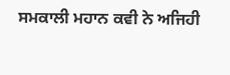ਸਮਕਾਲੀ ਮਹਾਨ ਕਵੀ ਨੇ ਅਜਿਹੀ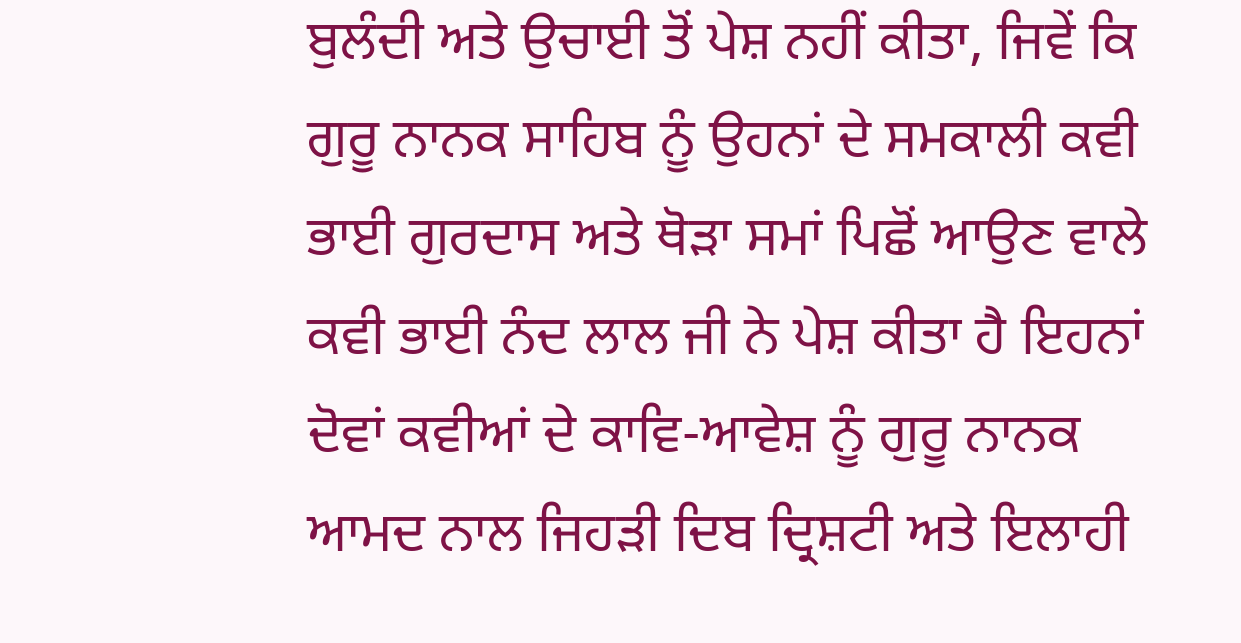ਬੁਲੰਦੀ ਅਤੇ ਉਚਾਈ ਤੋਂ ਪੇਸ਼ ਨਹੀਂ ਕੀਤਾ, ਜਿਵੇਂ ਕਿ ਗੁਰੂ ਨਾਨਕ ਸਾਹਿਬ ਨੂੰ ਉਹਨਾਂ ਦੇ ਸਮਕਾਲੀ ਕਵੀ ਭਾਈ ਗੁਰਦਾਸ ਅਤੇ ਥੋੜਾ ਸਮਾਂ ਪਿਛੋਂ ਆਉਣ ਵਾਲੇ ਕਵੀ ਭਾਈ ਨੰਦ ਲਾਲ ਜੀ ਨੇ ਪੇਸ਼ ਕੀਤਾ ਹੈ ਇਹਨਾਂ ਦੋਵਾਂ ਕਵੀਆਂ ਦੇ ਕਾਵਿ-ਆਵੇਸ਼ ਨੂੰ ਗੁਰੂ ਨਾਨਕ ਆਮਦ ਨਾਲ ਜਿਹੜੀ ਦਿਬ ਦ੍ਰਿਸ਼ਟੀ ਅਤੇ ਇਲਾਹੀ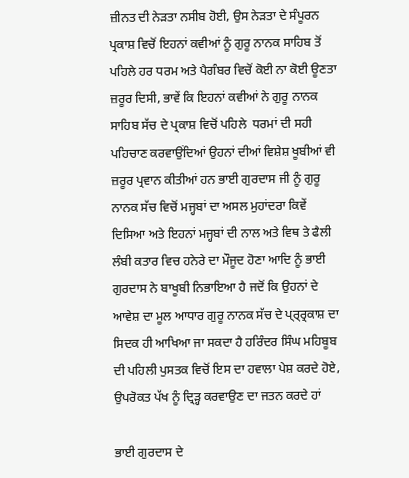ਜ਼ੀਨਤ ਦੀ ਨੇੜਤਾ ਨਸੀਬ ਹੋਈ, ਉਸ ਨੇੜਤਾ ਦੇ ਸੰਪੂਰਨ ਪ੍ਰਕਾਸ਼ ਵਿਚੋਂ ਇਹਨਾਂ ਕਵੀਆਂ ਨੂੰ ਗੁਰੂ ਨਾਨਕ ਸਾਹਿਬ ਤੋਂ ਪਹਿਲੇ ਹਰ ਧਰਮ ਅਤੇ ਪੈਗੰਬਰ ਵਿਚੋਂ ਕੋਈ ਨਾ ਕੋਈ ਊਣਤਾ ਜ਼ਰੂਰ ਦਿਸੀ, ਭਾਵੇਂ ਕਿ ਇਹਨਾਂ ਕਵੀਆਂ ਨੇ ਗੁਰੂ ਨਾਨਕ ਸਾਹਿਬ ਸੱਚ ਦੇ ਪ੍ਰਕਾਸ਼ ਵਿਚੋਂ ਪਹਿਲੇ  ਧਰਮਾਂ ਦੀ ਸਹੀ ਪਹਿਚਾਣ ਕਰਵਾਉਂਦਿਆਂ ਉਹਨਾਂ ਦੀਆਂ ਵਿਸ਼ੇਸ਼ ਖੂਬੀਆਂ ਵੀ ਜ਼ਰੂਰ ਪ੍ਰਵਾਨ ਕੀਤੀਆਂ ਹਨ ਭਾਈ ਗੁਰਦਾਸ ਜੀ ਨੂੰ ਗੁਰੂ ਨਾਨਕ ਸੱਚ ਵਿਚੋਂ ਮਜ੍ਹਬਾਂ ਦਾ ਅਸਲ ਮੁਹਾਂਦਰਾ ਕਿਵੇਂ ਦਿਸਿਆ ਅਤੇ ਇਹਨਾਂ ਮਜ੍ਹਬਾਂ ਦੀ ਨਾਲ ਅਤੇ ਵਿਥ ਤੇ ਫੈਲੀ ਲੰਬੀ ਕਤਾਰ ਵਿਚ ਹਨੇਰੇ ਦਾ ਮੌਜੂਦ ਹੋਣਾ ਆਦਿ ਨੂੰ ਭਾਈ ਗੁਰਦਾਸ ਨੇ ਬਾਖੂਬੀ ਨਿਭਾਇਆ ਹੈ ਜਦੋਂ ਕਿ ਉਹਨਾਂ ਦੇ ਆਵੇਸ਼ ਦਾ ਮੂਲ ਆਧਾਰ ਗੁਰੂ ਨਾਨਕ ਸੱਚ ਦੇ ਪ੍ਰ੍ਰ੍ਰਕਾਸ਼ ਦਾ ਸਿਦਕ ਹੀ ਆਖਿਆ ਜਾ ਸਕਦਾ ਹੈ ਹਰਿੰਦਰ ਸਿੰਘ ਮਹਿਬੂਬ ਦੀ ਪਹਿਲੀ ਪੁਸਤਕ ਵਿਚੋਂ ਇਸ ਦਾ ਹਵਾਲਾ ਪੇਸ਼ ਕਰਦੇ ਹੋਏ, ਉਪਰੋਕਤ ਪੱਖ ਨੂੰ ਦ੍ਰਿੜ੍ਹ ਕਰਵਾਉਣ ਦਾ ਜਤਨ ਕਰਦੇ ਹਾਂ

ਭਾਈ ਗੁਰਦਾਸ ਦੇ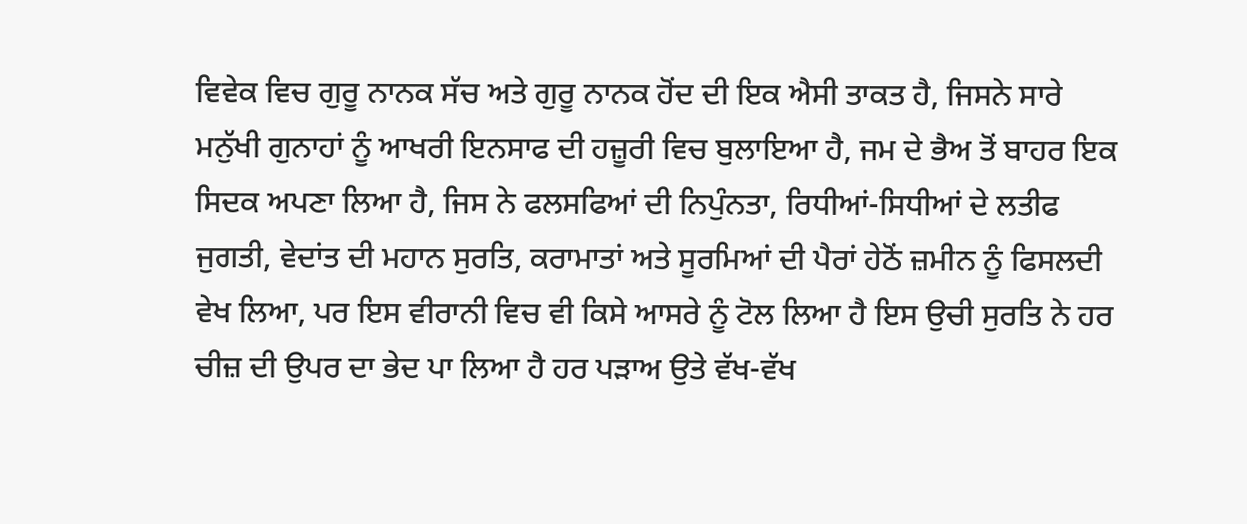ਵਿਵੇਕ ਵਿਚ ਗੁਰੂ ਨਾਨਕ ਸੱਚ ਅਤੇ ਗੁਰੂ ਨਾਨਕ ਹੋਂਦ ਦੀ ਇਕ ਐਸੀ ਤਾਕਤ ਹੈ, ਜਿਸਨੇ ਸਾਰੇ ਮਨੁੱਖੀ ਗੁਨਾਹਾਂ ਨੂੰ ਆਖਰੀ ਇਨਸਾਫ ਦੀ ਹਜ਼ੂਰੀ ਵਿਚ ਬੁਲਾਇਆ ਹੈ, ਜਮ ਦੇ ਭੈਅ ਤੋਂ ਬਾਹਰ ਇਕ ਸਿਦਕ ਅਪਣਾ ਲਿਆ ਹੈ, ਜਿਸ ਨੇ ਫਲਸਫਿਆਂ ਦੀ ਨਿਪੁੰਨਤਾ, ਰਿਧੀਆਂ-ਸਿਧੀਆਂ ਦੇ ਲਤੀਫ ਜੁਗਤੀ, ਵੇਦਾਂਤ ਦੀ ਮਹਾਨ ਸੁਰਤਿ, ਕਰਾਮਾਤਾਂ ਅਤੇ ਸੂਰਮਿਆਂ ਦੀ ਪੈਰਾਂ ਹੇਠੋਂ ਜ਼ਮੀਨ ਨੂੰ ਫਿਸਲਦੀ ਵੇਖ ਲਿਆ, ਪਰ ਇਸ ਵੀਰਾਨੀ ਵਿਚ ਵੀ ਕਿਸੇ ਆਸਰੇ ਨੂੰ ਟੋਲ ਲਿਆ ਹੈ ਇਸ ਉਚੀ ਸੁਰਤਿ ਨੇ ਹਰ ਚੀਜ਼ ਦੀ ਉਪਰ ਦਾ ਭੇਦ ਪਾ ਲਿਆ ਹੈ ਹਰ ਪੜਾਅ ਉਤੇ ਵੱਖ-ਵੱਖ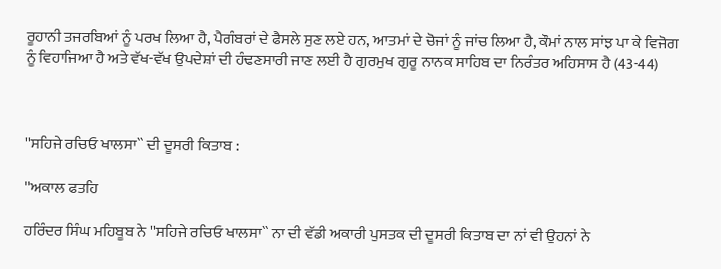ਰੂਹਾਨੀ ਤਜਰਬਿਆਂ ਨੂੰ ਪਰਖ ਲਿਆ ਹੈ, ਪੈਗੰਬਰਾਂ ਦੇ ਫੈਸਲੇ ਸੁਣ ਲਏ ਹਨ, ਆਤਮਾਂ ਦੇ ਚੋਜਾਂ ਨੂੰ ਜਾਂਚ ਲਿਆ ਹੈ, ਕੌਮਾਂ ਨਾਲ ਸਾਂਝ ਪਾ ਕੇ ਵਿਜੋਗ ਨੂੰ ਵਿਹਾਜਿਆ ਹੈ ਅਤੇ ਵੱਖ-ਵੱਖ ਉਪਦੇਸ਼ਾਂ ਦੀ ਹੰਢਣਸਾਰੀ ਜਾਣ ਲਈ ਹੈ ਗੁਰਮੁਖ ਗੁਰੂ ਨਾਨਕ ਸਾਹਿਬ ਦਾ ਨਿਰੰਤਰ ਅਹਿਸਾਸ ਹੈ (43-44)



''ਸਹਿਜੇ ਰਚਿਓ ਖਾਲਸਾ`` ਦੀ ਦੂਸਰੀ ਕਿਤਾਬ :

''ਅਕਾਲ ਫਤਹਿ

ਹਰਿੰਦਰ ਸਿੰਘ ਮਹਿਬੂਬ ਨੇ ''ਸਹਿਜੇ ਰਚਿਓ ਖਾਲਸਾ`` ਨਾ ਦੀ ਵੱਡੀ ਅਕਾਰੀ ਪੁਸਤਕ ਦੀ ਦੂਸਰੀ ਕਿਤਾਬ ਦਾ ਨਾਂ ਵੀ ਉਹਨਾਂ ਨੇ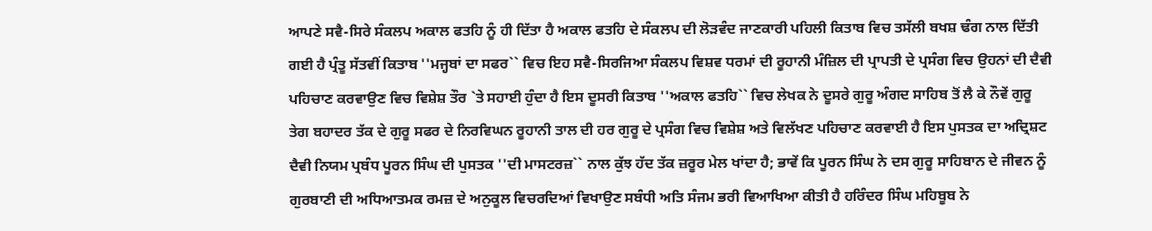ਆਪਣੇ ਸਵੈ-ਸਿਰੇ ਸੰਕਲਪ ਅਕਾਲ ਫਤਹਿ ਨੂੰ ਹੀ ਦਿੱਤਾ ਹੈ ਅਕਾਲ ਫਤਹਿ ਦੇ ਸੰਕਲਪ ਦੀ ਲੋੜਵੰਦ ਜਾਣਕਾਰੀ ਪਹਿਲੀ ਕਿਤਾਬ ਵਿਚ ਤਸੱਲੀ ਬਖਸ਼ ਢੰਗ ਨਾਲ ਦਿੱਤੀ ਗਈ ਹੈ ਪ੍ਰੰਤੂ ਸੱਤਵੀਂ ਕਿਤਾਬ ''ਮਜ੍ਹਬਾਂ ਦਾ ਸਫਰ`` ਵਿਚ ਇਹ ਸਵੈ-ਸਿਰਜਿਆ ਸੰਕਲਪ ਵਿਸ਼ਵ ਧਰਮਾਂ ਦੀ ਰੂਹਾਨੀ ਮੰਜ਼ਿਲ ਦੀ ਪ੍ਰਾਪਤੀ ਦੇ ਪ੍ਰਸੰਗ ਵਿਚ ਉਹਨਾਂ ਦੀ ਦੈਵੀ ਪਹਿਚਾਣ ਕਰਵਾਉਣ ਵਿਚ ਵਿਸ਼ੇਸ਼ ਤੌਰ `ਤੇ ਸਹਾਈ ਹੁੰਦਾ ਹੈ ਇਸ ਦੂਸਰੀ ਕਿਤਾਬ ''ਅਕਾਲ ਫਤਹਿ`` ਵਿਚ ਲੇਖਕ ਨੇ ਦੂਸਰੇ ਗੁਰੂ ਅੰਗਦ ਸਾਹਿਬ ਤੋਂ ਲੈ ਕੇ ਨੌਵੇਂ ਗੁਰੂ ਤੇਗ ਬਹਾਦਰ ਤੱਕ ਦੇ ਗੁਰੂ ਸਫਰ ਦੇ ਨਿਰਵਿਘਨ ਰੂਹਾਨੀ ਤਾਲ ਦੀ ਹਰ ਗੁਰੂ ਦੇ ਪ੍ਰਸੰਗ ਵਿਚ ਵਿਸ਼ੇਸ਼ ਅਤੇ ਵਿਲੱਖਣ ਪਹਿਚਾਣ ਕਰਵਾਈ ਹੈ ਇਸ ਪੁਸਤਕ ਦਾ ਅਦ੍ਰਿਸ਼ਟ ਦੈਵੀ ਨਿਯਮ ਪ੍ਰਬੰਧ ਪੂਰਨ ਸਿੰਘ ਦੀ ਪੁਸਤਕ ''ਦੀ ਮਾਸਟਰਜ਼`` ਨਾਲ ਕੁੱਝ ਹੱਦ ਤੱਕ ਜ਼ਰੂਰ ਮੇਲ ਖਾਂਦਾ ਹੈ; ਭਾਵੇਂ ਕਿ ਪੂਰਨ ਸਿੰਘ ਨੇ ਦਸ ਗੁਰੂ ਸਾਹਿਬਾਨ ਦੇ ਜੀਵਨ ਨੂੰ ਗੁਰਬਾਣੀ ਦੀ ਅਧਿਆਤਮਕ ਰਮਜ਼ ਦੇ ਅਨੁਕੂਲ ਵਿਚਰਦਿਆਂ ਵਿਖਾਉਣ ਸਬੰਧੀ ਅਤਿ ਸੰਜਮ ਭਰੀ ਵਿਆਖਿਆ ਕੀਤੀ ਹੈ ਹਰਿੰਦਰ ਸਿੰਘ ਮਹਿਬੂਬ ਨੇ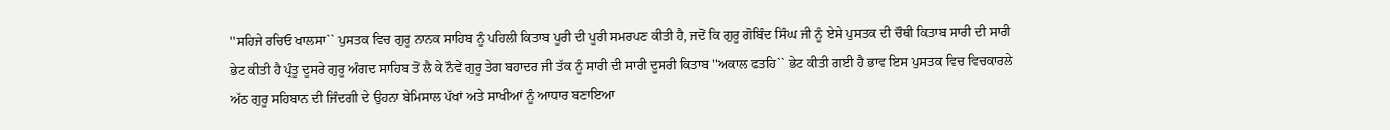''ਸਹਿਜੇ ਰਚਿਓ ਖਾਲਸਾ`` ਪੁਸਤਕ ਵਿਚ ਗੁਰੂ ਨਾਨਕ ਸਾਹਿਬ ਨੂੰ ਪਹਿਲੀ ਕਿਤਾਬ ਪੂਰੀ ਦੀ ਪੂਰੀ ਸਮਰਪਣ ਕੀਤੀ ਹੈ, ਜਦੋਂ ਕਿ ਗੁਰੂ ਗੋਬਿੰਦ ਸਿੰਘ ਜੀ ਨੂੰ ਏਸੇ ਪੁਸਤਕ ਦੀ ਚੌਥੀ ਕਿਤਾਬ ਸਾਰੀ ਦੀ ਸਾਰੀ ਭੇਟ ਕੀਤੀ ਹੈ ਪ੍ਰੰਤੂ ਦੂਸਰੇ ਗੁਰੂ ਅੰਗਦ ਸਾਹਿਬ ਤੋਂ ਲੈ ਕੇ ਨੌਵੇਂ ਗੁਰੂ ਤੇਗ ਬਹਾਦਰ ਜੀ ਤੱਕ ਨੂੰ ਸਾਰੀ ਦੀ ਸਾਰੀ ਦੂਸਰੀ ਕਿਤਾਬ ''ਅਕਾਲ ਫਤਹਿ`` ਭੇਟ ਕੀਤੀ ਗਈ ਹੈ ਭਾਵ ਇਸ ਪੁਸਤਕ ਵਿਚ ਵਿਚਕਾਰਲੇ ਅੱਠ ਗੁਰੂ ਸਹਿਬਾਨ ਦੀ ਜਿੰਦਗੀ ਦੇ ਉਹਨਾ ਬੇਮਿਸਾਲ ਪੱਖਾਂ ਅਤੇ ਸਾਖੀਆਂ ਨੂੰ ਆਧਾਰ ਬਣਾਇਆ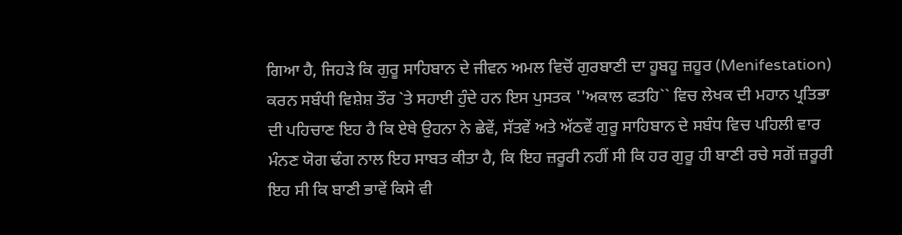ਗਿਆ ਹੈ, ਜਿਹੜੇ ਕਿ ਗੁਰੂ ਸਾਹਿਬਾਨ ਦੇ ਜੀਵਨ ਅਮਲ ਵਿਚੋਂ ਗੁਰਬਾਣੀ ਦਾ ਹੂਬਹੂ ਜ਼ਹੂਰ (Menifestation) ਕਰਨ ਸਬੰਧੀ ਵਿਸ਼ੇਸ਼ ਤੌਰ `ਤੇ ਸਹਾਈ ਹੁੰਦੇ ਹਨ ਇਸ ਪੁਸਤਕ ''ਅਕਾਲ ਫਤਹਿ`` ਵਿਚ ਲੇਖਕ ਦੀ ਮਹਾਨ ਪ੍ਰਤਿਭਾ ਦੀ ਪਹਿਚਾਣ ਇਹ ਹੈ ਕਿ ਏਥੇ ਉਹਨਾ ਨੇ ਛੇਵੇਂ, ਸੱਤਵੇਂ ਅਤੇ ਅੱਠਵੇਂ ਗੁਰੂ ਸਾਹਿਬਾਨ ਦੇ ਸਬੰਧ ਵਿਚ ਪਹਿਲੀ ਵਾਰ ਮੰਨਣ ਯੋਗ ਢੰਗ ਨਾਲ ਇਹ ਸਾਬਤ ਕੀਤਾ ਹੈ, ਕਿ ਇਹ ਜ਼ਰੂਰੀ ਨਹੀਂ ਸੀ ਕਿ ਹਰ ਗੁਰੂ ਹੀ ਬਾਣੀ ਰਚੇ ਸਗੋਂ ਜ਼ਰੂਰੀ ਇਹ ਸੀ ਕਿ ਬਾਣੀ ਭਾਵੇਂ ਕਿਸੇ ਵੀ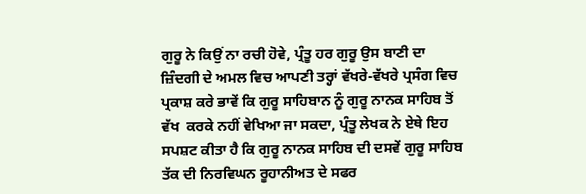ਗੁਰੂ ਨੇ ਕਿਉਂ ਨਾ ਰਚੀ ਹੋਵੇ, ਪ੍ਰੰਤੂ ਹਰ ਗੁਰੂ ਉਸ ਬਾਣੀ ਦਾ ਜ਼ਿੰਦਗੀ ਦੇ ਅਮਲ ਵਿਚ ਆਪਣੀ ਤਰ੍ਹਾਂ ਵੱਖਰੇ-ਵੱਖਰੇ ਪ੍ਰਸੰਗ ਵਿਚ ਪ੍ਰਕਾਸ਼ ਕਰੇ ਭਾਵੇਂ ਕਿ ਗੁਰੂ ਸਾਹਿਬਾਨ ਨੂੰ ਗੁਰੂ ਨਾਨਕ ਸਾਹਿਬ ਤੋਂ ਵੱਖ  ਕਰਕੇ ਨਹੀਂ ਵੇਖਿਆ ਜਾ ਸਕਦਾ, ਪ੍ਰੰਤੂ ਲੇਖਕ ਨੇ ਏਥੇ ਇਹ ਸਪਸ਼ਟ ਕੀਤਾ ਹੈ ਕਿ ਗੁਰੂ ਨਾਨਕ ਸਾਹਿਬ ਦੀ ਦਸਵੇਂ ਗੁਰੂ ਸਾਹਿਬ ਤੱਕ ਦੀ ਨਿਰਵਿਘਨ ਰੂਹਾਨੀਅਤ ਦੇ ਸਫਰ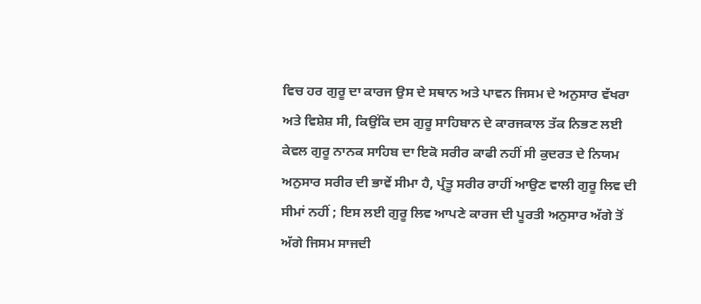ਵਿਚ ਹਰ ਗੁਰੂ ਦਾ ਕਾਰਜ ਉਸ ਦੇ ਸਥਾਨ ਅਤੇ ਪਾਵਨ ਜਿਸਮ ਦੇ ਅਨੁਸਾਰ ਵੱਖਰਾ ਅਤੇ ਵਿਸ਼ੇਸ਼ ਸੀ, ਕਿਉਂਕਿ ਦਸ ਗੁਰੂ ਸਾਹਿਬਾਨ ਦੇ ਕਾਰਜਕਾਲ ਤੱਕ ਨਿਭਣ ਲਈ ਕੇਵਲ ਗੁਰੂ ਨਾਨਕ ਸਾਹਿਬ ਦਾ ਇਕੋ ਸਰੀਰ ਕਾਫੀ ਨਹੀਂ ਸੀ ਕੁਦਰਤ ਦੇ ਨਿਯਮ ਅਨੁਸਾਰ ਸਰੀਰ ਦੀ ਭਾਵੇਂ ਸੀਮਾ ਹੈ, ਪ੍ਰੰਤੂ ਸਰੀਰ ਰਾਹੀਂ ਆਉਣ ਵਾਲੀ ਗੁਰੂ ਲਿਵ ਦੀ ਸੀਮਾਂ ਨਹੀਂ ; ਇਸ ਲਈ ਗੁਰੂ ਲਿਵ ਆਪਣੇ ਕਾਰਜ ਦੀ ਪੂਰਤੀ ਅਨੁਸਾਰ ਅੱਗੇ ਤੋਂ ਅੱਗੇ ਜਿਸਮ ਸਾਜਦੀ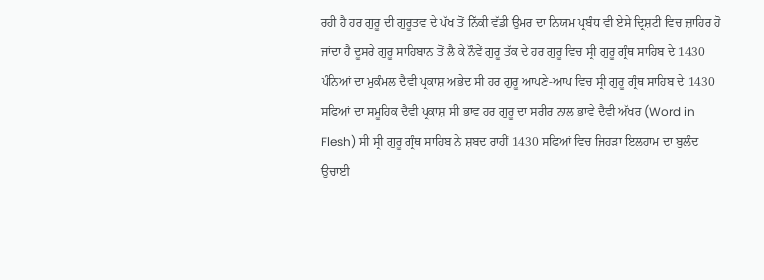ਰਹੀ ਹੈ ਹਰ ਗੁਰੂ ਦੀ ਗੁਰੂਤਵ ਦੇ ਪੱਖ ਤੋਂ ਨਿੱਕੀ ਵੱਡੀ ਉਮਰ ਦਾ ਨਿਯਮ ਪ੍ਰਬੰਧ ਵੀ ਏਸੇ ਦ੍ਰਿਸ਼ਟੀ ਵਿਚ ਜ਼ਾਹਿਰ ਹੋ ਜਾਂਦਾ ਹੈ ਦੂਸਰੇ ਗੁਰੂ ਸਾਹਿਬਾਨ ਤੋਂ ਲੈ ਕੇ ਨੌਵੇਂ ਗੁਰੂ ਤੱਕ ਦੇ ਹਰ ਗੁਰੂ ਵਿਚ ਸ੍ਰੀ ਗੁਰੂ ਗ੍ਰੰਥ ਸਾਹਿਬ ਦੇ 1430 ਪੰਨਿਆਂ ਦਾ ਮੁਕੰਮਲ ਦੈਵੀ ਪ੍ਰਕਾਸ਼ ਅਭੇਦ ਸੀ ਹਰ ਗੁਰੂ ਆਪਣੇ-ਆਪ ਵਿਚ ਸ੍ਰੀ ਗੁਰੂ ਗ੍ਰੰਥ ਸਾਹਿਬ ਦੇ 1430 ਸਫਿਆਂ ਦਾ ਸਮੂਹਿਕ ਦੈਵੀ ਪ੍ਰਕਾਸ਼ ਸੀ ਭਾਵ ਹਰ ਗੁਰੂ ਦਾ ਸਰੀਰ ਨਾਲ ਭਾਵੇ ਦੈਵੀ ਅੱਖਰ (Word in Flesh) ਸੀ ਸ੍ਰੀ ਗੁਰੂ ਗ੍ਰੰਥ ਸਾਹਿਬ ਨੇ ਸ਼ਬਦ ਰਾਹੀਂ 1430 ਸਫਿਆਂ ਵਿਚ ਜਿਹੜਾ ਇਲਹਾਮ ਦਾ ਬੁਲੰਦ ਉਚਾਈ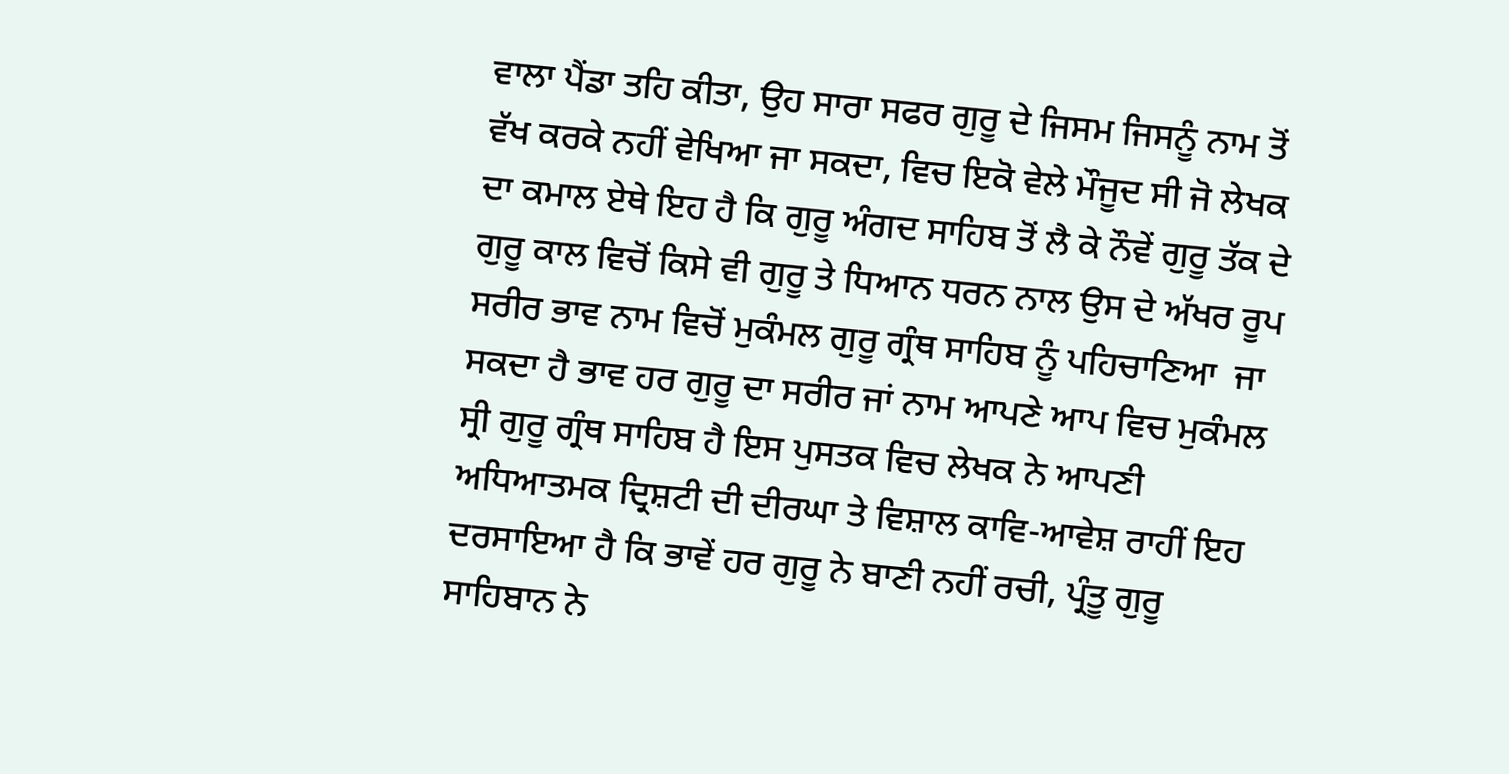ਵਾਲਾ ਪੈਂਡਾ ਤਹਿ ਕੀਤਾ, ਉਹ ਸਾਰਾ ਸਫਰ ਗੁਰੂ ਦੇ ਜਿਸਮ ਜਿਸਨੂੰ ਨਾਮ ਤੋਂ ਵੱਖ ਕਰਕੇ ਨਹੀਂ ਵੇਖਿਆ ਜਾ ਸਕਦਾ, ਵਿਚ ਇਕੋ ਵੇਲੇ ਮੌਜੂਦ ਸੀ ਜੋ ਲੇਖਕ ਦਾ ਕਮਾਲ ਏਥੇ ਇਹ ਹੈ ਕਿ ਗੁਰੂ ਅੰਗਦ ਸਾਹਿਬ ਤੋਂ ਲੈ ਕੇ ਨੌਵੇਂ ਗੁਰੂ ਤੱਕ ਦੇ ਗੁਰੂ ਕਾਲ ਵਿਚੋਂ ਕਿਸੇ ਵੀ ਗੁਰੂ ਤੇ ਧਿਆਨ ਧਰਨ ਨਾਲ ਉਸ ਦੇ ਅੱਖਰ ਰੂਪ ਸਰੀਰ ਭਾਵ ਨਾਮ ਵਿਚੋਂ ਮੁਕੰਮਲ ਗੁਰੂ ਗ੍ਰੰਥ ਸਾਹਿਬ ਨੂੰ ਪਹਿਚਾਣਿਆ  ਜਾ ਸਕਦਾ ਹੈ ਭਾਵ ਹਰ ਗੁਰੂ ਦਾ ਸਰੀਰ ਜਾਂ ਨਾਮ ਆਪਣੇ ਆਪ ਵਿਚ ਮੁਕੰਮਲ ਸ੍ਰੀ ਗੁਰੂ ਗ੍ਰੰਥ ਸਾਹਿਬ ਹੈ ਇਸ ਪੁਸਤਕ ਵਿਚ ਲੇਖਕ ਨੇ ਆਪਣੀ ਅਧਿਆਤਮਕ ਦ੍ਰਿਸ਼ਟੀ ਦੀ ਦੀਰਘਾ ਤੇ ਵਿਸ਼ਾਲ ਕਾਵਿ-ਆਵੇਸ਼ ਰਾਹੀਂ ਇਹ ਦਰਸਾਇਆ ਹੈ ਕਿ ਭਾਵੇਂ ਹਰ ਗੁਰੂ ਨੇ ਬਾਣੀ ਨਹੀਂ ਰਚੀ, ਪ੍ਰੰਤੂ ਗੁਰੂ ਸਾਹਿਬਾਨ ਨੇ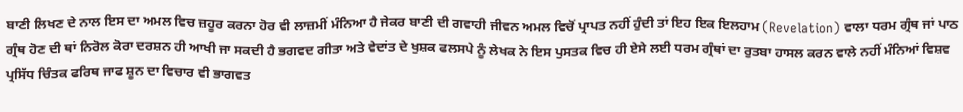ਬਾਣੀ ਲਿਖਣ ਦੇ ਨਾਲ ਇਸ ਦਾ ਅਮਲ ਵਿਚ ਜ਼ਹੂਰ ਕਰਨਾ ਹੋਰ ਵੀ ਲਾਜ਼ਮੀਂ ਮੰਨਿਆ ਹੈ ਜੇਕਰ ਬਾਣੀ ਦੀ ਗਵਾਹੀ ਜੀਵਨ ਅਮਲ ਵਿਚੋਂ ਪ੍ਰਾਪਤ ਨਹੀਂ ਹੁੰਦੀ ਤਾਂ ਇਹ ਇਕ ਇਲਹਾਮ (Revelation) ਵਾਲਾ ਧਰਮ ਗ੍ਰੰਥ ਜਾਂ ਪਾਠ ਗ੍ਰੰਥ ਹੋਣ ਦੀ ਥਾਂ ਨਿਰੋਲ ਕੋਰਾ ਦਰਸ਼ਨ ਹੀ ਆਖੀ ਜਾ ਸਕਦੀ ਹੈ ਭਗਵਦ ਗੀਤਾ ਅਤੇ ਵੇਦਾਂਤ ਦੇ ਖੁਸ਼ਕ ਫਲਸਪੇ ਨੂੰ ਲੇਖਕ ਨੇ ਇਸ ਪੁਸਤਕ ਵਿਚ ਹੀ ਏਸੇ ਲਈ ਧਰਮ ਗ੍ਰੰਥਾਂ ਦਾ ਰੁਤਬਾ ਹਾਸਲ ਕਰਨ ਵਾਲੇ ਨਹੀਂ ਮੰਨਿਆਂ ਵਿਸ਼ਵ ਪ੍ਰਸਿੱਧ ਚਿੰਤਕ ਫਰਿਥ ਜਾਫ ਸ਼ੂਨ ਦਾ ਵਿਚਾਰ ਵੀ ਭਾਗਵਤ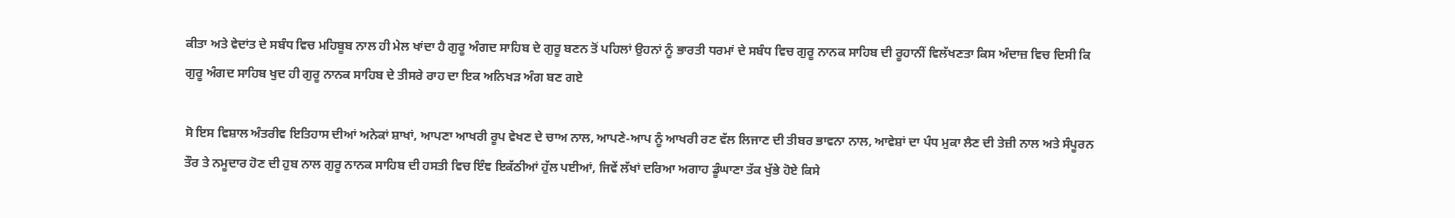ਕੀਤਾ ਅਤੇ ਵੇਦਾਂਤ ਦੇ ਸਬੰਧ ਵਿਚ ਮਹਿਬੂਬ ਨਾਲ ਹੀ ਮੇਲ ਖਾਂਦਾ ਹੈ ਗੁਰੂ ਅੰਗਦ ਸਾਹਿਬ ਦੇ ਗੁਰੂ ਬਣਨ ਤੋਂ ਪਹਿਲਾਂ ਉਹਨਾਂ ਨੂੰ ਭਾਰਤੀ ਧਰਮਾਂ ਦੇ ਸਬੰਧ ਵਿਚ ਗੁਰੂ ਨਾਨਕ ਸਾਹਿਬ ਦੀ ਰੂਹਾਨੀਂ ਵਿਲੱਖਣਤਾ ਕਿਸ ਅੰਦਾਜ਼ ਵਿਚ ਦਿਸੀ ਕਿ ਗੁਰੂ ਅੰਗਦ ਸਾਹਿਬ ਖੁਦ ਹੀ ਗੁਰੂ ਨਾਨਕ ਸਾਹਿਬ ਦੇ ਤੀਸਰੇ ਰਾਹ ਦਾ ਇਕ ਅਨਿਖੜ ਅੰਗ ਬਣ ਗਏ

ਸੋ ਇਸ ਵਿਸ਼ਾਲ ਅੰਤਰੀਵ ਇਤਿਹਾਸ ਦੀਆਂ ਅਨੇਕਾਂ ਸ਼ਾਖਾਂ, ਆਪਣਾ ਆਖਰੀ ਰੂਪ ਵੇਖਣ ਦੇ ਚਾਅ ਨਾਲ, ਆਪਣੇ-ਆਪ ਨੂੰ ਆਖਰੀ ਰਣ ਵੱਲ ਲਿਜਾਣ ਦੀ ਤੀਬਰ ਭਾਵਨਾ ਨਾਲ, ਆਵੇਸ਼ਾਂ ਦਾ ਪੰਧ ਮੁਕਾ ਲੈਣ ਦੀ ਤੇਜ਼ੀ ਨਾਲ ਅਤੇ ਸੰਪੂਰਨ ਤੌਰ ਤੇ ਨਮੂਦਾਰ ਹੋਣ ਦੀ ਹੁਬ ਨਾਲ ਗੁਰੂ ਨਾਨਕ ਸਾਹਿਬ ਦੀ ਹਸਤੀ ਵਿਚ ਇੰਞ ਇਕੱਠੀਆਂ ਹੁੱਲ ਪਈਆਂ, ਜਿਵੇਂ ਲੱਖਾਂ ਦਰਿਆ ਅਗਾਹ ਡੂੰਘਾਣਾ ਤੱਕ ਖੁੱਭੇ ਹੋਏ ਕਿਸੇ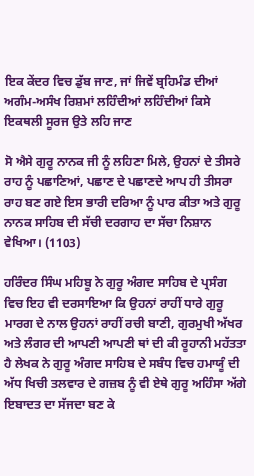ਇਕ ਕੇਂਦਰ ਵਿਚ ਡੁੱਬ ਜਾਣ, ਜਾਂ ਜਿਵੇਂ ਬ੍ਰਹਿਮੰਡ ਦੀਆਂ ਅਗੰਮ-ਅਸੰਖ ਰਿਸ਼ਮਾਂ ਲਹਿੰਦੀਆਂ ਲਹਿੰਦੀਆਂ ਕਿਸੇ ਇਕਥਲੀ ਸੂਰਜ ਉਤੇ ਲਹਿ ਜਾਣ

ਸੋ ਐਸੇ ਗੁਰੂ ਨਾਨਕ ਜੀ ਨੂੰ ਲਹਿਣਾ ਮਿਲੇ, ਉਹਨਾਂ ਦੇ ਤੀਸਰੇ ਰਾਹ ਨੂੰ ਪਛਾਣਿਆਂ, ਪਛਾਣ ਦੇ ਪਛਾਣਦੇ ਆਪ ਹੀ ਤੀਸਰਾ ਰਾਹ ਬਣ ਗਏ ਇਸ ਭਾਰੀ ਦਰਿਆ ਨੂੰ ਪਾਰ ਕੀਤਾ ਅਤੇ ਗੁਰੂ ਨਾਨਕ ਸਾਹਿਬ ਦੀ ਸੱਚੀ ਦਰਗਾਹ ਦਾ ਸੱਚਾ ਨਿਸ਼ਾਨ ਵੇਖਿਆ। (1103)

ਹਰਿੰਦਰ ਸਿੰਘ ਮਹਿਬੂ ਨੇ ਗੁਰੂ ਅੰਗਦ ਸਾਹਿਬ ਦੇ ਪ੍ਰਸੰਗ ਵਿਚ ਇਹ ਵੀ ਦਰਸਾਇਆ ਕਿ ਉਹਨਾਂ ਰਾਹੀਂ ਧਾਰੇ ਗੁਰੂ ਮਾਰਗ ਦੇ ਨਾਲ ਉਹਨਾਂ ਰਾਹੀਂ ਰਚੀ ਬਾਣੀ, ਗੁਰਮੁਖੀ ਅੱਖਰ ਅਤੇ ਲੰਗਰ ਦੀ ਆਪਣੀ ਆਪਣੀ ਥਾਂ ਦੀ ਕੀ ਰੂਹਾਨੀ ਮਹੱਤਤਾ ਹੈ ਲੇਖਕ ਨੇ ਗੁਰੂ ਅੰਗਦ ਸਾਹਿਬ ਦੇ ਸਬੰਧ ਵਿਚ ਹਮਾਯੂੰ ਦੀ ਅੱਧ ਖਿਚੀ ਤਲਵਾਰ ਦੇ ਗਜ਼ਬ ਨੂੰ ਵੀ ਏਥੇ ਗੁਰੂ ਅਹਿੰਸਾ ਅੱਗੇ ਇਬਾਦਤ ਦਾ ਸੱਜਦਾ ਬਣ ਕੇ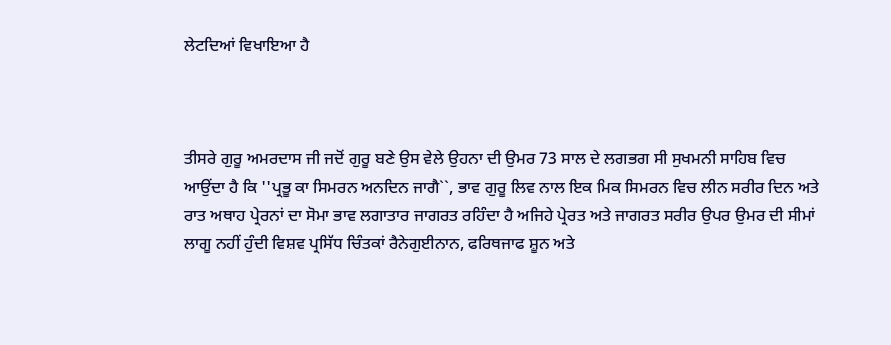ਲੇਟਦਿਆਂ ਵਿਖਾਇਆ ਹੈ



ਤੀਸਰੇ ਗੁਰੂ ਅਮਰਦਾਸ ਜੀ ਜਦੋਂ ਗੁਰੂ ਬਣੇ ਉਸ ਵੇਲੇ ਉਹਨਾ ਦੀ ਉਮਰ 73 ਸਾਲ ਦੇ ਲਗਭਗ ਸੀ ਸੁਖਮਨੀ ਸਾਹਿਬ ਵਿਚ ਆਉਂਦਾ ਹੈ ਕਿ ''ਪ੍ਰਭੂ ਕਾ ਸਿਮਰਨ ਅਨਦਿਨ ਜਾਗੈ``, ਭਾਵ ਗੁਰੂ ਲਿਵ ਨਾਲ ਇਕ ਮਿਕ ਸਿਮਰਨ ਵਿਚ ਲੀਨ ਸਰੀਰ ਦਿਨ ਅਤੇ ਰਾਤ ਅਥਾਹ ਪ੍ਰੇਰਨਾਂ ਦਾ ਸੋਮਾ ਭਾਵ ਲਗਾਤਾਰ ਜਾਗਰਤ ਰਹਿੰਦਾ ਹੈ ਅਜਿਹੇ ਪ੍ਰੇਰਤ ਅਤੇ ਜਾਗਰਤ ਸਰੀਰ ਉਪਰ ਉਮਰ ਦੀ ਸੀਮਾਂ ਲਾਗੂ ਨਹੀਂ ਹੁੰਦੀ ਵਿਸ਼ਵ ਪ੍ਰਸਿੱਧ ਚਿੰਤਕਾਂ ਰੈਨੇਗੁਈਨਾਨ, ਫਰਿਥਜਾਫ ਸ਼ੂਨ ਅਤੇ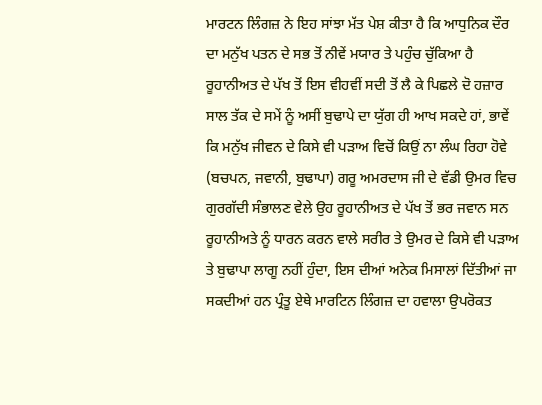ਮਾਰਟਨ ਲਿੰਗਜ਼ ਨੇ ਇਹ ਸਾਂਝਾ ਮੱਤ ਪੇਸ਼ ਕੀਤਾ ਹੈ ਕਿ ਆਧੁਨਿਕ ਦੌਰ ਦਾ ਮਨੁੱਖ ਪਤਨ ਦੇ ਸਭ ਤੋਂ ਨੀਵੇਂ ਮਯਾਰ ਤੇ ਪਹੁੰਚ ਚੁੱਕਿਆ ਹੈ ਰੂਹਾਨੀਅਤ ਦੇ ਪੱਖ ਤੋਂ ਇਸ ਵੀਹਵੀਂ ਸਦੀ ਤੋਂ ਲੈ ਕੇ ਪਿਛਲੇ ਦੋ ਹਜ਼ਾਰ ਸਾਲ ਤੱਕ ਦੇ ਸਮੇਂ ਨੂੰ ਅਸੀਂ ਬੁਢਾਪੇ ਦਾ ਯੁੱਗ ਹੀ ਆਖ ਸਕਦੇ ਹਾਂ, ਭਾਵੇਂ ਕਿ ਮਨੁੱਖ ਜੀਵਨ ਦੇ ਕਿਸੇ ਵੀ ਪੜਾਅ ਵਿਚੋਂ ਕਿਉਂ ਨਾ ਲੰਘ ਰਿਹਾ ਹੋਵੇ (ਬਚਪਨ, ਜਵਾਨੀ, ਬੁਢਾਪਾ) ਗਰੂ ਅਮਰਦਾਸ ਜੀ ਦੇ ਵੱਡੀ ਉਮਰ ਵਿਚ ਗੁਰਗੱਦੀ ਸੰਭਾਲਣ ਵੇਲੇ ਉਹ ਰੂਹਾਨੀਅਤ ਦੇ ਪੱਖ ਤੋਂ ਭਰ ਜਵਾਨ ਸਨ ਰੂਹਾਨੀਅਤੇ ਨੂੰ ਧਾਰਨ ਕਰਨ ਵਾਲੇ ਸਰੀਰ ਤੇ ਉਮਰ ਦੇ ਕਿਸੇ ਵੀ ਪੜਾਅ ਤੇ ਬੁਢਾਪਾ ਲਾਗੂ ਨਹੀਂ ਹੁੰਦਾ, ਇਸ ਦੀਆਂ ਅਨੇਕ ਮਿਸਾਲਾਂ ਦਿੱਤੀਆਂ ਜਾ ਸਕਦੀਆਂ ਹਨ ਪ੍ਰੰਤੂ ਏਥੇ ਮਾਰਟਿਨ ਲਿੰਗਜ਼ ਦਾ ਹਵਾਲਾ ਉਪਰੋਕਤ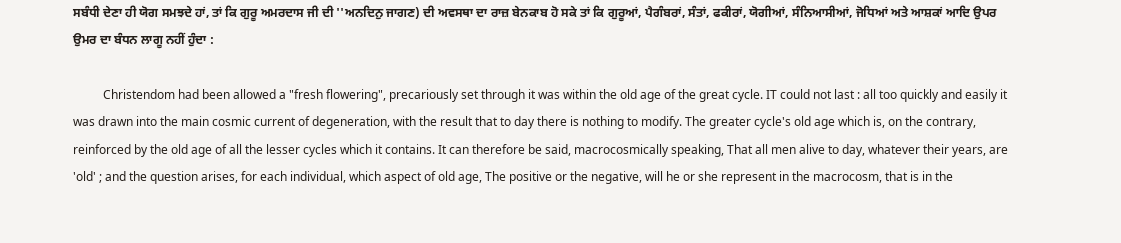ਸਬੰਧੀ ਦੇਣਾ ਹੀ ਯੋਗ ਸਮਝਦੇ ਹਾਂ, ਤਾਂ ਕਿ ਗੁਰੂ ਅਮਰਦਾਸ ਜੀ ਦੀ ''ਅਨਦਿਨੁ ਜਾਗਣ) ਦੀ ਅਵਸਥਾ ਦਾ ਰਾਜ਼ ਬੇਨਕਾਬ ਹੋ ਸਕੇ ਤਾਂ ਕਿ ਗੁਰੂਆਂ, ਪੈਗੰਬਰਾਂ, ਸੰਤਾਂ, ਫਕੀਰਾਂ, ਯੋਗੀਆਂ, ਸੰਨਿਆਸੀਆਂ, ਜੋਧਿਆਂ ਅਤੇ ਆਸ਼ਕਾਂ ਆਦਿ ਉਪਰ ਉਮਰ ਦਾ ਬੰਧਨ ਲਾਗੂ ਨਹੀਂ ਹੁੰਦਾ :

          Christendom had been allowed a "fresh flowering", precariously set through it was within the old age of the great cycle. IT could not last : all too quickly and easily it was drawn into the main cosmic current of degeneration, with the result that to day there is nothing to modify. The greater cycle's old age which is, on the contrary, reinforced by the old age of all the lesser cycles which it contains. It can therefore be said, macrocosmically speaking, That all men alive to day, whatever their years, are 'old' ; and the question arises, for each individual, which aspect of old age, The positive or the negative, will he or she represent in the macrocosm, that is in the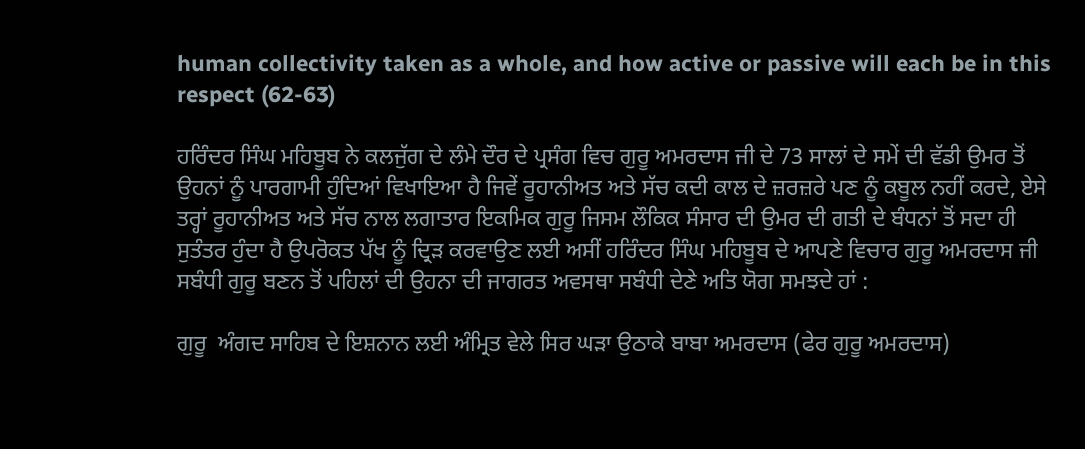human collectivity taken as a whole, and how active or passive will each be in this respect (62-63)

ਹਰਿੰਦਰ ਸਿੰਘ ਮਹਿਬੂਬ ਨੇ ਕਲਜੁੱਗ ਦੇ ਲੰਮੇ ਦੌਰ ਦੇ ਪ੍ਰਸੰਗ ਵਿਚ ਗੁਰੂ ਅਮਰਦਾਸ ਜੀ ਦੇ 73 ਸਾਲਾਂ ਦੇ ਸਮੇਂ ਦੀ ਵੱਡੀ ਉਮਰ ਤੋਂ ਉਹਨਾਂ ਨੂੰ ਪਾਰਗਾਮੀ ਹੁੰਦਿਆਂ ਵਿਖਾਇਆ ਹੈ ਜਿਵੇਂ ਰੂਹਾਨੀਅਤ ਅਤੇ ਸੱਚ ਕਦੀ ਕਾਲ ਦੇ ਜ਼ਰਜ਼ਰੇ ਪਣ ਨੂੰ ਕਬੂਲ ਨਹੀਂ ਕਰਦੇ, ਏਸੇ ਤਰ੍ਹਾਂ ਰੂਹਾਨੀਅਤ ਅਤੇ ਸੱਚ ਨਾਲ ਲਗਾਤਾਰ ਇਕਮਿਕ ਗੁਰੂ ਜਿਸਮ ਲੌਕਿਕ ਸੰਸਾਰ ਦੀ ਉਮਰ ਦੀ ਗਤੀ ਦੇ ਬੰਧਨਾਂ ਤੋਂ ਸਦਾ ਹੀ ਸੁਤੰਤਰ ਹੁੰਦਾ ਹੈ ਉਪਰੋਕਤ ਪੱਖ ਨੂੰ ਦ੍ਰਿੜ ਕਰਵਾਉਣ ਲਈ ਅਸੀਂ ਹਰਿੰਦਰ ਸਿੰਘ ਮਹਿਬੂਬ ਦੇ ਆਪਣੇ ਵਿਚਾਰ ਗੁਰੂ ਅਮਰਦਾਸ ਜੀ ਸਬੰਧੀ ਗੁਰੂ ਬਣਨ ਤੋਂ ਪਹਿਲਾਂ ਦੀ ਉਹਨਾ ਦੀ ਜਾਗਰਤ ਅਵਸਥਾ ਸਬੰਧੀ ਦੇਣੇ ਅਤਿ ਯੋਗ ਸਮਝਦੇ ਹਾਂ :

ਗੁਰੂ  ਅੰਗਦ ਸਾਹਿਬ ਦੇ ਇਸ਼ਨਾਨ ਲਈ ਅੰਮ੍ਰਿਤ ਵੇਲੇ ਸਿਰ ਘੜਾ ਉਠਾਕੇ ਬਾਬਾ ਅਮਰਦਾਸ (ਫੇਰ ਗੁਰੂ ਅਮਰਦਾਸ)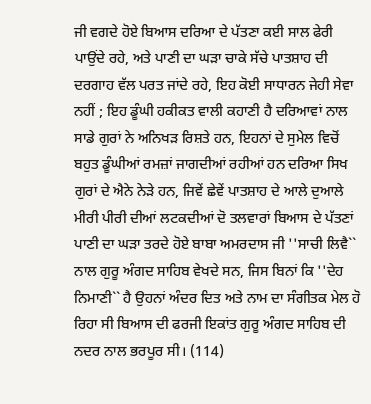ਜੀ ਵਗਦੇ ਹੋਏ ਬਿਆਸ ਦਰਿਆ ਦੇ ਪੱਤਣਾ ਕਈ ਸਾਲ ਫੇਰੀ ਪਾਉਂਦੇ ਰਹੇ, ਅਤੇ ਪਾਣੀ ਦਾ ਘੜਾ ਚਾਕੇ ਸੱਚੇ ਪਾਤਸ਼ਾਹ ਦੀ ਦਰਗਾਹ ਵੱਲ ਪਰਤ ਜਾਂਦੇ ਰਹੇ, ਇਹ ਕੋਈ ਸਾਧਾਰਨ ਜੇਹੀ ਸੇਵਾ ਨਹੀਂ ; ਇਹ ਡੂੰਘੀ ਹਕੀਕਤ ਵਾਲੀ ਕਹਾਣੀ ਹੈ ਦਰਿਆਵਾਂ ਨਾਲ ਸਾਡੇ ਗੁਰਾਂ ਨੇ ਅਨਿਖੜ ਰਿਸ਼ਤੇ ਹਨ, ਇਹਨਾਂ ਦੇ ਸੁਮੇਲ ਵਿਚੋਂ ਬਹੁਤ ਡੂੰਘੀਆਂ ਰਮਜ਼ਾਂ ਜਾਗਦੀਆਂ ਰਹੀਆਂ ਹਨ ਦਰਿਆ ਸਿਖ ਗੁਰਾਂ ਦੇ ਐਨੇ ਨੇੜੇ ਹਨ, ਜਿਵੇਂ ਛੇਵੇਂ ਪਾਤਸ਼ਾਹ ਦੇ ਆਲੇ ਦੁਆਲੇ ਮੀਰੀ ਪੀਰੀ ਦੀਆਂ ਲਟਕਦੀਆਂ ਦੋ ਤਲਵਾਰਾਂ ਬਿਆਸ ਦੇ ਪੱਤਣਾਂ ਪਾਣੀ ਦਾ ਘੜਾ ਤਰਦੇ ਹੋਏ ਬਾਬਾ ਅਮਰਦਾਸ ਜੀ ''ਸਾਚੀ ਲਿਵੈ`` ਨਾਲ ਗੁਰੂ ਅੰਗਦ ਸਾਹਿਬ ਵੇਖਦੇ ਸਨ, ਜਿਸ ਬਿਨਾਂ ਕਿ ''ਦੇਹ ਨਿਮਾਣੀ`` ਹੈ ਉਹਨਾਂ ਅੰਦਰ ਦਿਤ ਅਤੇ ਨਾਮ ਦਾ ਸੰਗੀਤਕ ਮੇਲ ਹੋ ਰਿਹਾ ਸੀ ਬਿਆਸ ਦੀ ਫਰਜੀ ਇਕਾਂਤ ਗੁਰੂ ਅੰਗਦ ਸਾਹਿਬ ਦੀ ਨਦਰ ਨਾਲ ਭਰਪੂਰ ਸੀ। (114)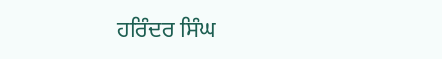ਹਰਿੰਦਰ ਸਿੰਘ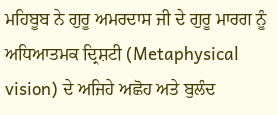ਮਹਿਬੂਬ ਨੇ ਗੁਰੂ ਅਮਰਦਾਸ ਜੀ ਦੇ ਗੁਰੂ ਮਾਰਗ ਨੂੰ ਅਧਿਆਤਮਕ ਦ੍ਰਿਸ਼ਟੀ (Metaphysical vision) ਦੇ ਅਜਿਹੇ ਅਛੋਹ ਅਤੇ ਬੁਲੰਦ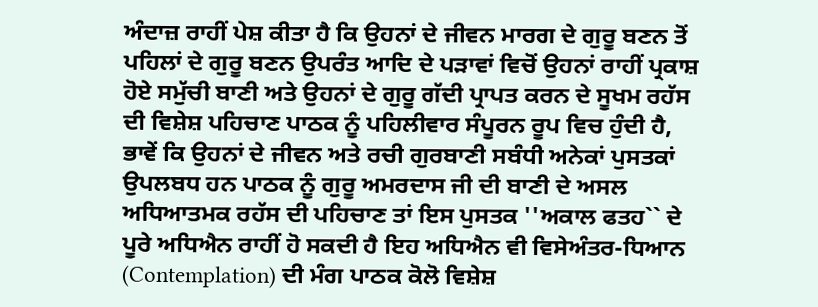ਅੰਦਾਜ਼ ਰਾਹੀਂ ਪੇਸ਼ ਕੀਤਾ ਹੈ ਕਿ ਉਹਨਾਂ ਦੇ ਜੀਵਨ ਮਾਰਗ ਦੇ ਗੁਰੂ ਬਣਨ ਤੋਂ ਪਹਿਲਾਂ ਦੇ ਗੁਰੂ ਬਣਨ ਉਪਰੰਤ ਆਦਿ ਦੇ ਪੜਾਵਾਂ ਵਿਚੋਂ ਉਹਨਾਂ ਰਾਹੀਂ ਪ੍ਰਕਾਸ਼ ਹੋਏ ਸਮੁੱਚੀ ਬਾਣੀ ਅਤੇ ਉਹਨਾਂ ਦੇ ਗੁਰੂ ਗੱਦੀ ਪ੍ਰਾਪਤ ਕਰਨ ਦੇ ਸੂਖਮ ਰਹੱਸ ਦੀ ਵਿਸ਼ੇਸ਼ ਪਹਿਚਾਣ ਪਾਠਕ ਨੂੰ ਪਹਿਲੀਵਾਰ ਸੰਪੂਰਨ ਰੂਪ ਵਿਚ ਹੁੰਦੀ ਹੈ, ਭਾਵੇਂ ਕਿ ਉਹਨਾਂ ਦੇ ਜੀਵਨ ਅਤੇ ਰਚੀ ਗੁਰਬਾਣੀ ਸਬੰਧੀ ਅਨੇਕਾਂ ਪੁਸਤਕਾਂ ਉਪਲਬਧ ਹਨ ਪਾਠਕ ਨੂੰ ਗੁਰੂ ਅਮਰਦਾਸ ਜੀ ਦੀ ਬਾਣੀ ਦੇ ਅਸਲ ਅਧਿਆਤਮਕ ਰਹੱਸ ਦੀ ਪਹਿਚਾਣ ਤਾਂ ਇਸ ਪੁਸਤਕ ''ਅਕਾਲ ਫਤਹ`` ਦੇ ਪੂਰੇ ਅਧਿਐਨ ਰਾਹੀਂ ਹੋ ਸਕਦੀ ਹੈ ਇਹ ਅਧਿਐਨ ਵੀ ਵਿਸੇਅੰਤਰ-ਧਿਆਨ (Contemplation) ਦੀ ਮੰਗ ਪਾਠਕ ਕੋਲੋ ਵਿਸ਼ੇਸ਼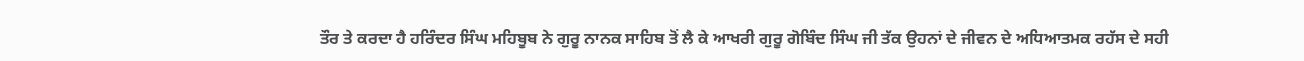ਤੌਰ ਤੇ ਕਰਦਾ ਹੈ ਹਰਿੰਦਰ ਸਿੰਘ ਮਹਿਬੂਬ ਨੇ ਗੁਰੂ ਨਾਨਕ ਸਾਹਿਬ ਤੋਂ ਲੈ ਕੇ ਆਖਰੀ ਗੁਰੂ ਗੋਬਿੰਦ ਸਿੰਘ ਜੀ ਤੱਕ ਉਹਨਾਂ ਦੇ ਜੀਵਨ ਦੇ ਅਧਿਆਤਮਕ ਰਹੱਸ ਦੇ ਸਹੀ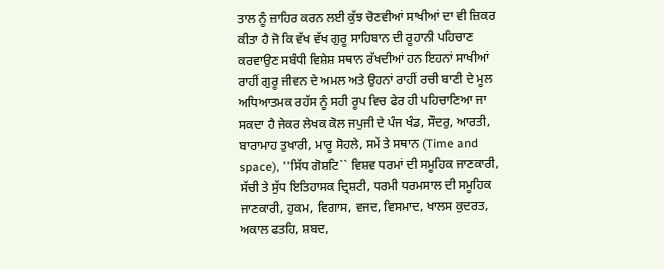ਤਾਲ ਨੂੰ ਜ਼ਾਹਿਰ ਕਰਨ ਲਈ ਕੁੱਝ ਚੋਣਵੀਆਂ ਸਾਖੀਆਂ ਦਾ ਵੀ ਜ਼ਿਕਰ ਕੀਤਾ ਹੈ ਜੋ ਕਿ ਵੱਖ ਵੱਖ ਗੁਰੂ ਸਾਹਿਬਾਨ ਦੀ ਰੂਹਾਨੀ ਪਹਿਚਾਣ ਕਰਵਾਉਣ ਸਬੰਧੀ ਵਿਸ਼ੇਸ਼ ਸਥਾਨ ਰੱਖਦੀਆਂ ਹਨ ਇਹਨਾਂ ਸਾਖੀਆਂ ਰਾਹੀਂ ਗੁਰੂ ਜੀਵਨ ਦੇ ਅਮਲ ਅਤੇ ਉਹਨਾਂ ਰਾਹੀਂ ਰਚੀ ਬਾਣੀ ਦੇ ਮੂਲ ਅਧਿਆਤਮਕ ਰਹੱਸ ਨੂੰ ਸਹੀ ਰੂਪ ਵਿਚ ਫੇਰ ਹੀ ਪਹਿਚਾਣਿਆ ਜਾ ਸਕਦਾ ਹੈ ਜੇਕਰ ਲੇਖਕ ਕੋਲ ਜਪੁਜੀ ਦੇ ਪੰਜ ਖੰਡ, ਸੌਦਰੁ, ਆਰਤੀ, ਬਾਰਾਮਾਹ ਤੁਖਾਰੀ, ਮਾਰੂ ਸੋਹਲੇ, ਸਮੇਂ ਤੇ ਸਥਾਨ (Time and space), ''ਸਿੱਧ ਗੋਸ਼ਟਿ`` ਵਿਸ਼ਵ ਧਰਮਾਂ ਦੀ ਸਮੂਹਿਕ ਜਾਣਕਾਰੀ, ਸੱਚੀ ਤੇ ਸੁੱਧ ਇਤਿਹਾਸਕ ਦ੍ਰਿਸ਼ਟੀ, ਧਰਮੀ ਧਰਮਸਾਲ ਦੀ ਸਮੂਹਿਕ ਜਾਣਕਾਰੀ, ਹੁਕਮ, ਵਿਗਾਸ, ਵਜਦ, ਵਿਸਮਾਦ, ਖਾਲਸ ਕੁਦਰਤ, ਅਕਾਲ ਫਤਹਿ, ਸ਼ਬਦ,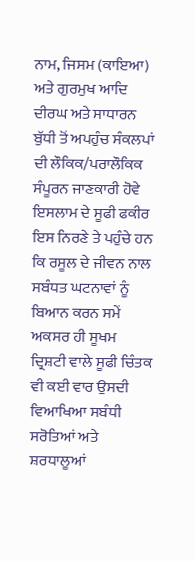ਨਾਮ, ਜਿਸਮ (ਕਾਇਆ) ਅਤੇ ਗੁਰਮੁਖ ਆਦਿ ਦੀਰਘ ਅਤੇ ਸਾਧਾਰਨ ਬੁੱਧੀ ਤੋਂ ਅਪਹੁੰਚ ਸੰਕਲਪਾਂ ਦੀ ਲੌਕਿਕ/ਪਰਾਲੌਕਿਕ ਸੰਪੂਰਨ ਜਾਣਕਾਰੀ ਹੋਵੇ ਇਸਲਾਮ ਦੇ ਸੂਫੀ ਫਕੀਰ ਇਸ ਨਿਰਣੇ ਤੇ ਪਹੁੰਚੇ ਹਨ ਕਿ ਰਸੂਲ ਦੇ ਜੀਵਨ ਨਾਲ ਸਬੰਧਤ ਘਟਨਾਵਾਂ ਨੂੰ ਬਿਆਨ ਕਰਨ ਸਮੇਂ ਅਕਸਰ ਹੀ ਸੂਖਮ ਦ੍ਰਿਸ਼ਟੀ ਵਾਲੇ ਸੂਫੀ ਚਿੰਤਕ ਵੀ ਕਈ ਵਾਰ ਉਸਦੀ ਵਿਆਖਿਆ ਸਬੰਧੀ ਸਰੋਤਿਆਂ ਅਤੇ ਸ਼ਰਧਾਲੂਆਂ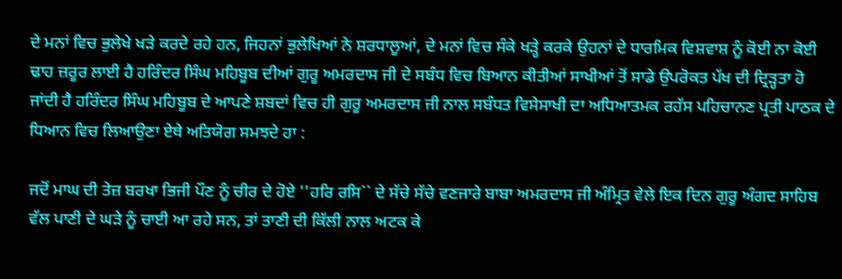ਦੇ ਮਨਾਂ ਵਿਚ ਭੁਲੇਖੇ ਖੜੇ ਕਰਦੇ ਰਹੇ ਹਨ, ਜਿਹਨਾਂ ਭੁਲੇਖਿਆਂ ਨੇ ਸ਼ਰਧਾਲੂਆਂ, ਦੇ ਮਨਾਂ ਵਿਚ ਸੰਕੇ ਖੜ੍ਹੇ ਕਰਕੇ ਉਹਨਾਂ ਦੇ ਧਾਰਮਿਕ ਵਿਸ਼ਵਾਸ਼ ਨੂੰ ਕੋਈ ਨਾ ਕੋਈ ਢਾਹ ਜ਼ਰੂਰ ਲਾਈ ਹੈ ਹਰਿੰਦਰ ਸਿੰਘ ਮਹਿਬੂਬ ਦੀਆਂ ਗੁਰੂ ਅਮਰਦਾਸ ਜੀ ਦੇ ਸਬੰਧ ਵਿਚ ਬਿਆਨ ਕੀਤੀਆਂ ਸਾਖੀਆਂ ਤੋਂ ਸਾਡੇ ਉਪਰੋਕਤ ਪੱਖ ਦੀ ਦ੍ਰਿੜ੍ਹਤਾ ਹੋ ਜਾਂਦੀ ਹੈ ਹਰਿੰਦਰ ਸਿੰਘ ਮਹਿਬੂਬ ਦੇ ਆਪਣੇ ਸ਼ਬਦਾਂ ਵਿਚ ਹੀ ਗੁਰੂ ਅਮਰਦਾਸ ਜੀ ਨਾਲ ਸਬੰਧਤ ਵਿਸੇਸਾਖੀ ਦਾ ਅਧਿਆਤਮਕ ਰਹੱਸ ਪਹਿਚਾਨਣ ਪ੍ਰਤੀ ਪਾਠਕ ਦੇ ਧਿਆਨ ਵਿਚ ਲਿਆਉਣਾ ਏਥੇ ਅਤਿਯੋਗ ਸਮਝਦੇ ਹਾ :

ਜਦੋਂ ਮਾਘ ਦੀ ਤੇਜ਼ ਬਰਖਾ ਭਿਜੀ ਪੌਣ ਨੂੰ ਚੀਰ ਦੇ ਹੋਏ ''ਹਰਿ ਰਸਿ`` ਦੇ ਸੱਚੇ ਸੱਚੇ ਵਣਜਾਰੇ ਬਾਬਾ ਅਮਰਦਾਸ ਜੀ ਅੰਮ੍ਰਿਤ ਵੇਲੇ ਇਕ ਦਿਨ ਗੁਰੂ ਅੰਗਦ ਸਾਹਿਬ ਵੱਲ ਪਾਣੀ ਦੇ ਘੜੇ ਨੂੰ ਚਾਈ ਆ ਰਹੇ ਸਨ, ਤਾਂ ਤਾਣੀ ਦੀ ਕਿੱਲੀ ਨਾਲ ਅਟਕ ਕੇ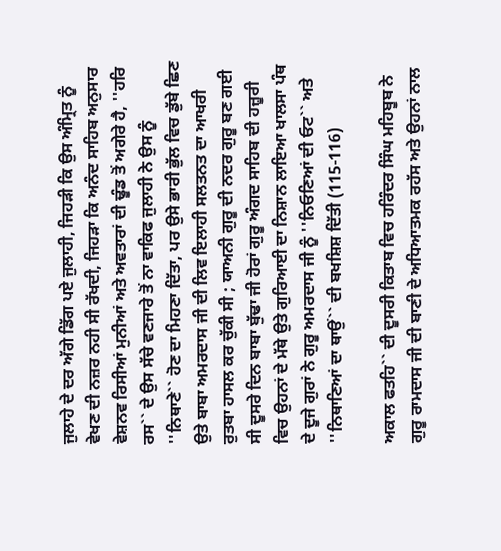ਜੁਲਾਹੇ ਦੇ ਦਰ ਅੱਗੇ ਡਿੱਗ ਪਏ ਜੁਲਾਹੀ, ਜਿਹੜੀ ਕਿ ਉਸ ਅੰਮ੍ਰਿਤ ਨੂੰ ਵੇਖਣ ਦੀ ਨਜ਼ਰ ਨਹੀ ਸੀ ਰੱਖਦੀ, ਜਿਹੜਾ ਕਿ ਅਨੰਦ ਸਾਹਿਬ ਅਨੁਸਾਰ ਵੇਸ਼ਨਵ ਰਿਸੀਆਂ ਮੁਨੀਆਂ ਅਤੇ ਅਵਤਾਰਾਂ ਦੀ ਢੂੰਡ ਤੋਂ ਅਗੇਰੇ ਹੈ, ''ਹਰਿ ਰਸ`` ਦੇ ਉਸ ਸੱਚੇ ਵਣਜਾਰੇ ਤੋਂ ਨਾ ਵਾਕਿਫ ਜੁਲਾਹੀ ਨੇ ਉਸ ਨੂੰ ''ਨਿਥਾਣੇ`` ਹੋਣ ਦਾ ਮਿਹਣਾ ਦਿੱਤਾ, ਪਰ ਉਸੇ ਭਾਰੀ ਭੁੱਲ ਵਿਚ ਡੁੱਬੇ ਛਿਣ ਉਤੇ ਬਾਬਾ ਅਮਰਦਾਸ ਜੀ ਦੀ ਲਿਵ ਇਲਾਹੀ ਸਲਤਨਤ ਦਾ ਆਖਰੀ ਰੁਤਬਾ ਹਾਸਲ ਕਰ ਚੁੱਕੀ ਸੀ ; ਯਾਅਨੀ ਗੁਰੂ ਦੀ ਨਦਰ ਗੁਰੂ ਬਣ ਗਈ ਸੀ ਦੂਸਰੇ ਦਿਨ ਬਾਬਾ ਬੁੱਢਾ ਜੀ ਹੋਰਾਂ ਗੁਰੂ ਅੰਗਦ ਸਾਹਿਬ ਦੀ ਹਜ਼ੂਰੀ ਵਿਚ ਉਹਨਾਂ ਦੇ ਮੱਥੇ ਉਤੇ ਗੁਰਿਆਈ ਦਾ ਨਿਸ਼ਾਨ ਲਾਇਆ ਖਾਲਸਾ ਪੰਥ ਦੇ ਦੂਜੇ ਗੁਰਾਂ ਨੇ ਗੁਰੂ ਅਮਰਦਾਸ ਜੀ ਨੂੰ ''ਨਿਓਣਿਆਂ ਦੀ ਓਟ`` ਅਤੇ ''ਨਿਥਾਣਿਆਂ ਦਾ ਥਾਉਂ`` ਦੀ ਬਖਸ਼ਿਸ਼ ਦਿੱਤੀ (115-116)

ਅਕਾਲ ਫਤਹਿ`` ਦੀ ਦੂਸਰੀ ਕਿਤਾਬ ਵਿਚ ਹਰਿੰਦਰ ਸਿੰਘ ਮਹਿਬੂਬ ਨੇ ਗੁਰੂ ਰਾਮਦਾਸ ਜੀ ਦੀ ਬਾਣੀ ਦੇ ਅਧਿਆਤਮਕ ਰਹੱਸ ਅਤੇ ਉਹਨਾਂ ਨਾਲ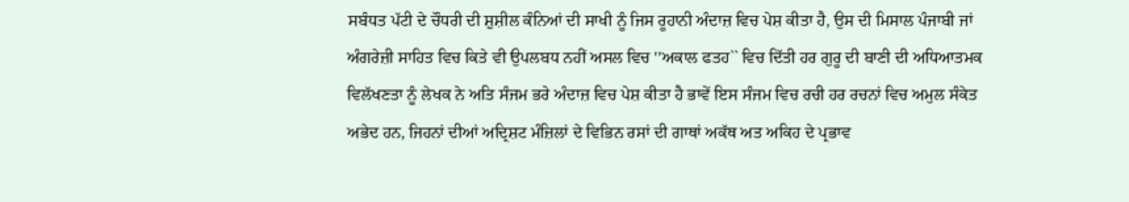ਸਬੰਧਤ ਪੱਟੀ ਦੇ ਚੌਧਰੀ ਦੀ ਸ਼ੁਸ਼ੀਲ ਕੰਨਿਆਂ ਦੀ ਸਾਖੀ ਨੂੰ ਜਿਸ ਰੂਹਾਨੀ ਅੰਦਾਜ਼ ਵਿਚ ਪੇਸ਼ ਕੀਤਾ ਹੈ, ਉਸ ਦੀ ਮਿਸਾਲ ਪੰਜਾਬੀ ਜਾਂ ਅੰਗਰੇਜ਼ੀ ਸਾਹਿਤ ਵਿਚ ਕਿਤੇ ਵੀ ਉਪਲਬਧ ਨਹੀਂ ਅਸਲ ਵਿਚ ''ਅਕਾਲ ਫਤਹ`` ਵਿਚ ਦਿੱਤੀ ਹਰ ਗੁਰੂ ਦੀ ਬਾਣੀ ਦੀ ਅਧਿਆਤਮਕ ਵਿਲੱਖਣਤਾ ਨੂੰ ਲੇਖਕ ਨੇ ਅਤਿ ਸੰਜਮ ਭਰੇ ਅੰਦਾਜ਼ ਵਿਚ ਪੇਸ਼ ਕੀਤਾ ਹੈ ਭਾਵੇਂ ਇਸ ਸੰਜਮ ਵਿਚ ਰਚੀ ਹਰ ਰਚਨਾਂ ਵਿਚ ਅਮੁਲ ਸੰਕੇਤ ਅਭੇਦ ਹਨ, ਜਿਹਨਾਂ ਦੀਆਂ ਅਦ੍ਰਿਸ਼ਟ ਮੰਜ਼ਿਲਾਂ ਦੇ ਵਿਭਿਨ ਰਸਾਂ ਦੀ ਗਾਥਾਂ ਅਕੱਥ ਅਤ ਅਕਿਹ ਦੇ ਪ੍ਰਭਾਵ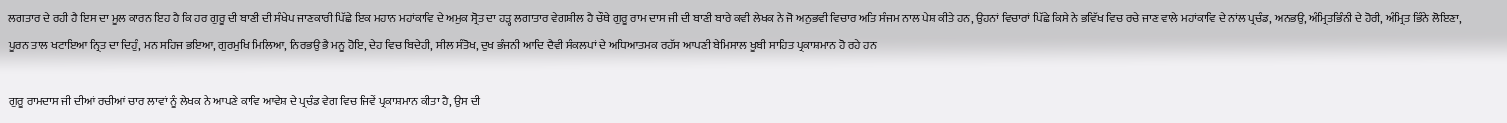ਲਗਤਾਰ ਦੇ ਰਹੀ ਹੈ ਇਸ ਦਾ ਮੂਲ ਕਾਰਨ ਇਹ ਹੈ ਕਿ ਹਰ ਗੁਰੂ ਦੀ ਬਾਣੀ ਦੀ ਸੰਖੇਪ ਜਾਣਕਾਰੀ ਪਿੱਛੇ ਇਕ ਮਹਾਨ ਮਹਾਂਕਾਵਿ ਦੇ ਅਮੁਕ ਸ੍ਰੋਤ ਦਾ ਹੜ੍ਹ ਲਗਾਤਾਰ ਵੇਗਸ਼ੀਲ ਹੈ ਚੌਥੇ ਗੁਰੂ ਰਾਮ ਦਾਸ ਜੀ ਦੀ ਬਾਣੀ ਬਾਰੇ ਕਵੀ ਲੇਖਕ ਨੇ ਜੋ ਅਨੁਭਵੀ ਵਿਚਾਰ ਅਤਿ ਸੰਜਮ ਨਾਲ ਪੇਸ਼ ਕੀਤੇ ਹਨ, ਉਹਨਾਂ ਵਿਚਾਰਾਂ ਪਿੱਛੇ ਕਿਸੇ ਨੇ ਭਵਿੱਖ ਵਿਚ ਰਚੇ ਜਾਣ ਵਾਲੇ ਮਹਾਂਕਾਵਿ ਦੇ ਨਾਂਲ ਪ੍ਰਚੰਡ, ਅਨਭਉ, ਅੰਮ੍ਰਿਤਭਿੰਨੀ ਦੇ ਹੋਰੀ, ਅੰਮ੍ਰਿਤ ਭਿੰਨੇ ਲੋਇਣਾ, ਪੂਰਨ ਤਾਲ ਖਟਾਇਆ ਨ੍ਰਿਤ ਦਾ ਦਿਹੁੰ, ਮਨ ਸਹਿਜ ਭਇਆ, ਗੁਰਮੁਖਿ ਮਿਲਿਆ, ਨਿਰਭਉ ਭੈ ਮਨੂ ਹੋਇ, ਦੇਹ ਵਿਚ ਬਿਦੇਹੀ, ਸੀਲ ਸੰਤੋਖ, ਦੁਖ ਭੰਜਨੀ ਆਦਿ ਦੈਵੀ ਸੰਕਲਪਾਂ ਦੇ ਅਧਿਆਤਮਕ ਰਹੱਸ ਆਪਣੀ ਬੇਮਿਸਾਲ ਖੂਬੀ ਸਾਹਿਤ ਪ੍ਰਕਾਸ਼ਮਾਨ ਹੋ ਰਹੇ ਹਨ

ਗੁਰੂ ਰਾਮਦਾਸ ਜੀ ਦੀਆਂ ਰਚੀਆਂ ਚਾਰ ਲਾਵਾਂ ਨੂੰ ਲੇਖਕ ਨੇ ਆਪਣੇ ਕਾਵਿ ਆਵੇਸ਼ ਦੇ ਪ੍ਰਚੰਡ ਵੇਗ ਵਿਚ ਜਿਵੇਂ ਪ੍ਰਕਾਸ਼ਮਾਨ ਕੀਤਾ ਹੈ, ਉਸ ਦੀ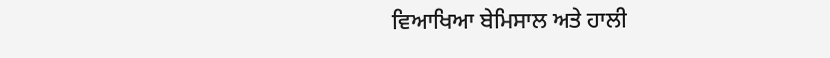ਵਿਆਖਿਆ ਬੇਮਿਸਾਲ ਅਤੇ ਹਾਲੀ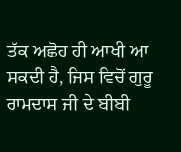ਤੱਕ ਅਛੋਹ ਹੀ ਆਖੀ ਆ ਸਕਦੀ ਹੈ, ਜਿਸ ਵਿਚੋਂ ਗੁਰੂ ਰਾਮਦਾਸ ਜੀ ਦੇ ਬੀਬੀ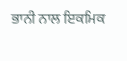ਭਾਨੀ ਨਾਲ ਇਕਮਿਕ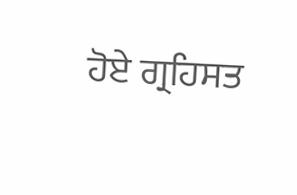ਹੋਏ ਗ੍ਰਹਿਸਤ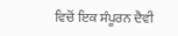ਵਿਚੋਂ ਇਕ ਸੰਪੂਰਨ ਦੈਵੀ